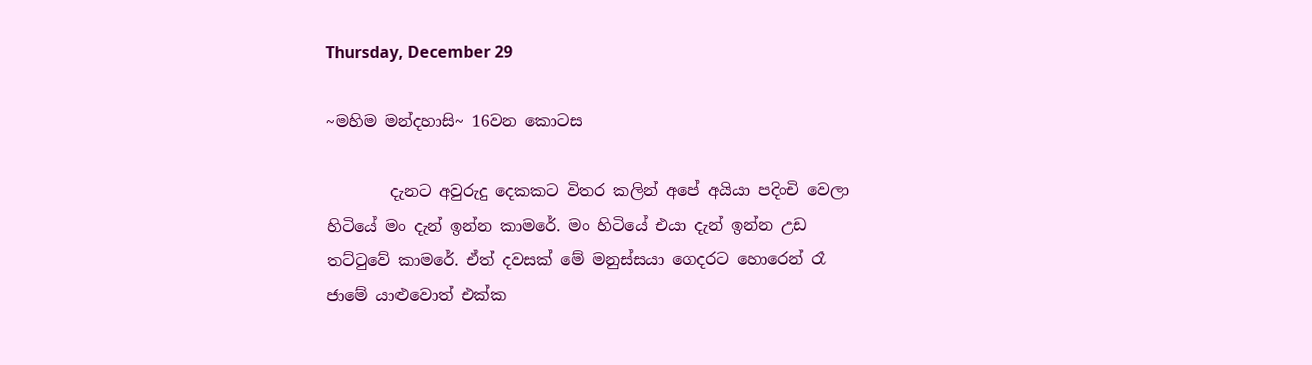Thursday, December 29

~මහිම මන්දහාසි~ 16වන කොටස

        දැනට අවුරුදු දෙකකට විතර කලින් අපේ අයියා පදිංචි වෙලා හිටියේ මං දැන් ඉන්න කාමරේ. මං හිටියේ එයා දැන් ඉන්න උඩ තට්ටුවේ කාමරේ. ඒත් දවසක් මේ මනුස්සයා ගෙදරට හොරෙන් රෑ ජාමේ යාළුවොත් එක්ක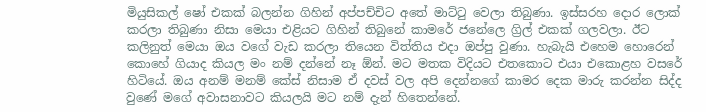මියුසිකල් ෂෝ එකක් බලන්න ගිහින් අප්පච්චිට අතේ මාට්ටු වෙලා තිබුණා. ඉස්සරහ දොර ලොක් කරලා තිබුණා නිසා මෙයා එළියට ගිහින් තිබුනේ කාමරේ ජනේලෙ ග්‍රිල් එකක් ගලවලා. ඊට කලිනුත් මෙයා ඔය වගේ වැඩ කරලා තියෙන විත්තිය එදා ඔප්පු වුණා. හැබැයි එහෙම හොරෙන් කොහේ ගියාද කියල මං නම් දන්නේ නෑ ඕන්. මට මතක විදියට එතකොට එයා එකොළහ වසරේ හිටියේ. ඔය අනම් මනම් කේස් නිසාම ඒ දවස් වල අපි දෙන්නගේ කාමර දෙක මාරු කරන්න සිද්ද වුණේ මගේ අවාසනාවට කියලයි මට නම් දැන් හිතෙන්නේ.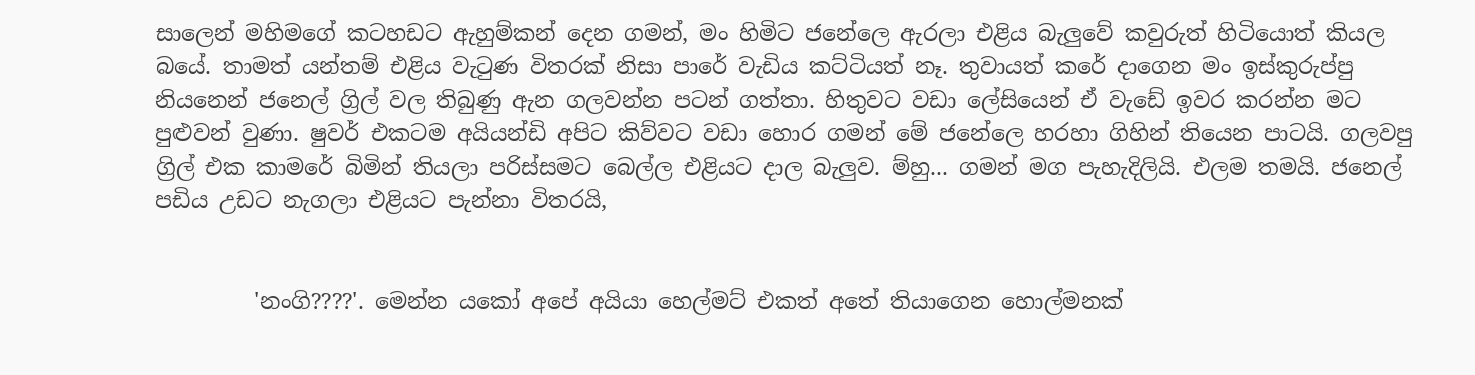සාලෙන් මහිමගේ කටහඩට ඇහුම්කන් දෙන ගමන්, මං හිමිට ජනේලෙ ඇරලා එළිය බැලුවේ කවුරුත් හිටියොත් කියල බයේ. තාමත් යන්තම් එළිය වැටුණ විතරක් නිසා පාරේ වැඩිය කට්ටියත් නෑ. තුවායත් කරේ දාගෙන මං ඉස්කුරුප්පු නියනෙන් ජනෙල් ග්‍රිල් වල තිබුණු ඇන ගලවන්න පටන් ගත්තා. හිතුවට වඩා ලේසියෙන් ඒ වැඩේ ඉවර කරන්න මට පුළුවන් වුණා. ෂුවර් එකටම අයියන්ඩි අපිට කිව්වට වඩා හොර ගමන් මේ ජනේලෙ හරහා ගිහින් තියෙන පාටයි. ගලවපු ග්‍රිල් එක කාමරේ බිමින් තියලා පරිස්සමට බෙල්ල එළියට දාල බැලුව. ම්හු... ගමන් මග පැහැදිලියි. එලම තමයි. ජනෙල් පඩිය උඩට නැගලා එළියට පැන්නා විතරයි,


         'නංගි????'. මෙන්න යකෝ අපේ අයියා හෙල්මට් එකත් අතේ තියාගෙන හොල්මනක්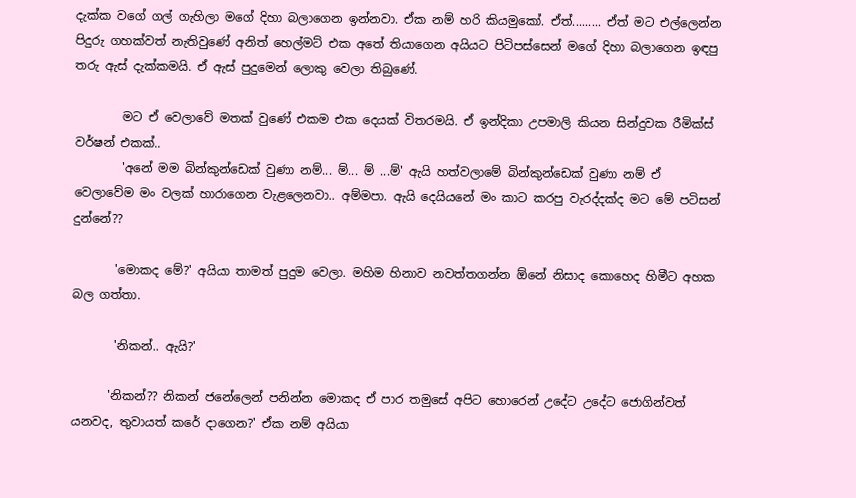දැක්ක වගේ ගල් ගැහිලා මගේ දිහා බලාගෙන ඉන්නවා. ඒක නම් හරි කියමුකෝ. ඒත්......... ඒත් මට එල්ලෙන්න පිදුරු ගහක්වත් නැතිවුණේ අනිත් හෙල්මට් එක අතේ තියාගෙන අයියට පිටිපස්සෙන් මගේ දිහා බලාගෙන ඉඳපු තරු ඇස් දැක්කමයි. ඒ ඇස් පුදුමෙන් ලොකු වෙලා තිබුණේ.

        මට ඒ වෙලාවේ මතක් වුණේ එකම එක දෙයක් විතරමයි. ඒ ඉන්දිකා උපමාලි කියන සින්දුවක රීමික්ස් වර්ෂන් එකක්..
        'අනේ මම බින්කුන්ඩෙක් වුණා නම්... ම්... ම් ...ම්' ඇයි හත්වලාමේ බින්කුන්ඩෙක් වුණා නම් ඒ වෙලාවේම මං වලක් හාරාගෙන වැළලෙනවා.. අම්මපා. ඇයි දෙයියනේ මං කාට කරපු වැරද්දක්ද මට මේ පටිසන් දුන්නේ??

       'මොකද මේ?' අයියා තාමත් පුදුම වෙලා. මහිම හිනාව නවත්තගන්න ඕනේ නිසාද කොහෙද හිමීට අහක බල ගත්තා.

       'නිකන්.. ඇයි?'

      'නිකන්?? නිකන් ජනේලෙන් පනින්න මොකද ඒ පාර තමුසේ අපිට හොරෙන් උදේට උදේට ජොගින්වත් යනවද, තුවායත් කරේ දාගෙන?' ඒක නම් අයියා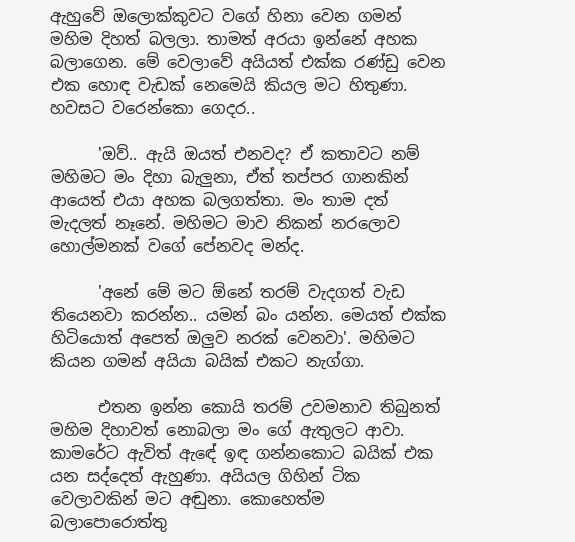ඇහුවේ ඔලොක්කුවට වගේ හිනා වෙන ගමන් මහිම දිහත් බලලා. තාමත් අරයා ඉන්නේ අහක බලාගෙන. මේ වෙලාවේ අයියත් එක්ක රණ්ඩු වෙන එක හොඳ වැඩක් නෙමෙයි කියල මට හිතුණා. හවසට වරෙන්කො ගෙදර..

      'ඔව්.. ඇයි ඔයත් එනවද? ඒ කතාවට නම් මහිමට මං දිහා බැලුනා, ඒත් තප්පර ගානකින් ආයෙත් එයා අහක බලගත්තා. මං තාම දත් මැදලත් නෑනේ. මහිමට මාව නිකන් නරලොව හොල්මනක් වගේ පේනවද මන්ද.

      'අනේ මේ මට ඕනේ තරම් වැදගත් වැඩ තියෙනවා කරන්න.. යමන් බං යන්න. මෙයත් එක්ක හිටියොත් අපෙත් ඔලුව නරක් වෙනවා'. මහිමට කියන ගමන් අයියා බයික් එකට නැග්ගා.

      එතන ඉන්න කොයි තරම් උවමනාව තිබුනත් මහිම දිහාවත් නොබලා මං ගේ ඇතුලට ආවා. කාමරේට ඇවිත් ඇඳේ ඉඳ ගන්නකොට බයික් එක යන සද්දෙත් ඇහුණා. අයියල ගිහින් ටික වෙලාවකින් මට අඬුනා. කොහෙත්ම බලාපොරොත්තු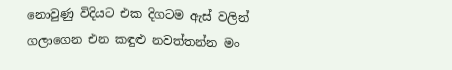නොවුණු විදියට එක දිගටම ඇස් වලින් ගලාගෙන එන කඳුළු නවත්තන්න මං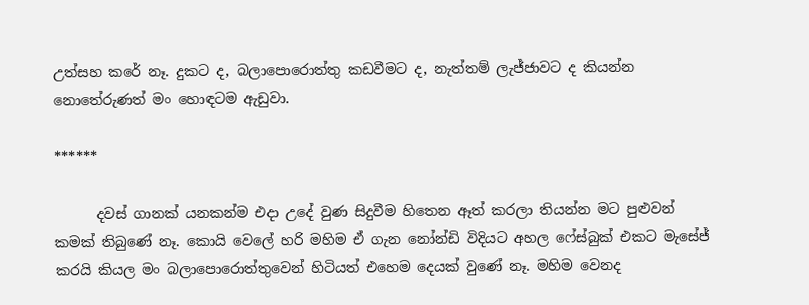උත්සහ කරේ නෑ. දුකට ද, බලාපොරොත්තු කඩවීමට ද, නැත්තම් ලැජ්ජාවට ද කියන්න නොතේරුණත් මං හොඳටම ඇඩුවා.

******

      දවස් ගානක් යනකන්ම එදා උදේ වුණ සිදුවීම හිතෙන ඈත් කරලා තියන්න මට පුළුවන් කමක් තිබුණේ නෑ. කොයි වෙලේ හරි මහිම ඒ ගැන නෝන්ඩි විදියට අහල ෆේස්බුක් එකට මැසේජ් කරයි කියල මං බලාපොරොත්තුවෙන් හිටියත් එහෙම දෙයක් වුණේ නෑ. මහිම වෙනද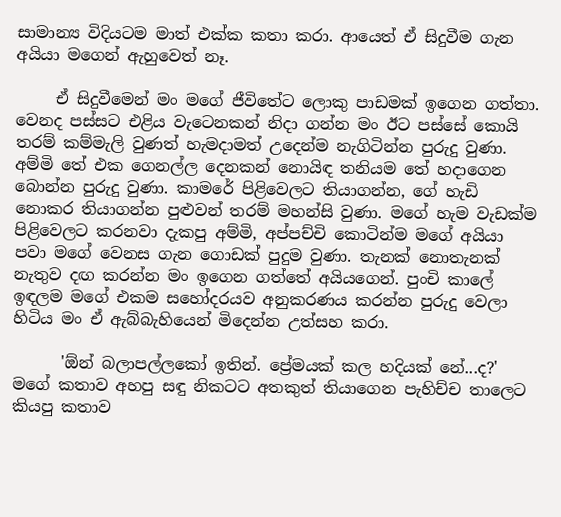සාමාන්‍ය විදියටම මාත් එක්ක කතා කරා. ආයෙත් ඒ සිදුවීම ගැන අයියා මගෙන් ඇහුවෙත් නෑ.

     ඒ සිදුවීමෙන් මං මගේ ජීවිතේට ලොකු පාඩමක් ඉගෙන ගත්තා. වෙනද පස්සට එළිය වැටෙනකන් නිදා ගන්න මං ඊට පස්සේ කොයි තරම් කම්මැලි වුණත් හැමදාමත් උදෙන්ම නැගිටින්න පුරුදු වුණා. අම්මි තේ එක ගෙනල්ල දෙනකන් නොයිඳ තනියම තේ හදාගෙන බොන්න පුරුදු වුණා. කාමරේ පිළිවෙලට තියාගන්න, ගේ හැඩි නොකර තියාගන්න පුළුවන් තරම් මහන්සි වුණා. මගේ හැම වැඩක්ම පිළිවෙලට කරනවා දැකපු අම්මි, අප්පච්චි කොටින්ම මගේ අයියා පවා මගේ වෙනස ගැන ගොඩක් පුදුම වුණා. තැනක් නොතැනක් නැතුව දඟ කරන්න මං ඉගෙන ගත්තේ අයියගෙන්. පුංචි කාලේ ඉඳලම මගේ එකම සහෝදරයව අනුකරණය කරන්න පුරුදු වෙලා හිටිය මං ඒ ඇබ්බැහියෙන් මිදෙන්න උත්සහ කරා.

      'ඕන් බලාපල්ලකෝ ඉතින්. ප්‍රේමයක් කල හදියක් නේ...ද?' මගේ කතාව අහපු සඳු නිකටට අතකුත් තියාගෙන පැහිච්ච තාලෙට කියපු කතාව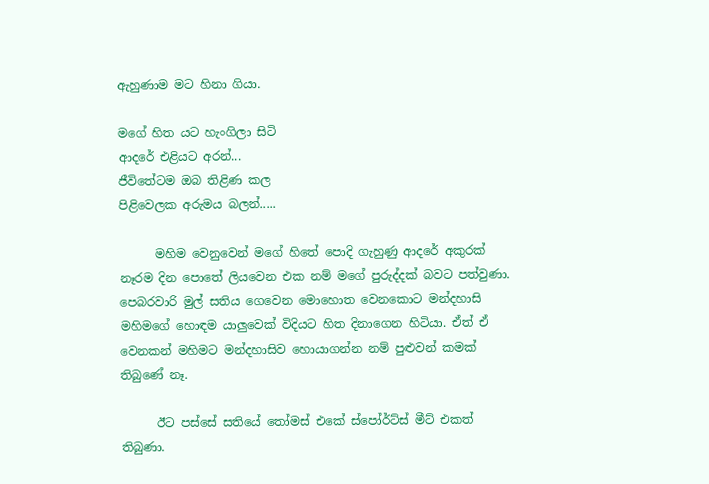ඇහුණාම මට හිනා ගියා.

මගේ හිත යට හැංගිලා සිටි
ආදරේ එළියට අරන්...
ජීවිතේටම ඔබ තිළිණ කල
පිළිවෙලක අරුමය බලන්.....

      මහිම වෙනුවෙන් මගේ හිතේ පොදි ගැහුණු ආදරේ අකුරක් නෑරම දින පොතේ ලියවෙන එක නම් මගේ පුරුද්දක් බවට පත්වුණා. පෙබරවාරි මුල් සතිය ගෙවෙන මොහොත වෙනකොට මන්දහාසි මහිමගේ හොඳම යාලුවෙක් විදියට හිත දිනාගෙන හිටියා. ඒත් ඒ වෙනකන් මහිමට මන්දහාසිව හොයාගන්න නම් පුළුවන් කමක් තිබුණේ නෑ.

      ඊට පස්සේ සතියේ තෝමස් එකේ ස්පෝර්ට්ස් මීට් එකත් තිබුණා.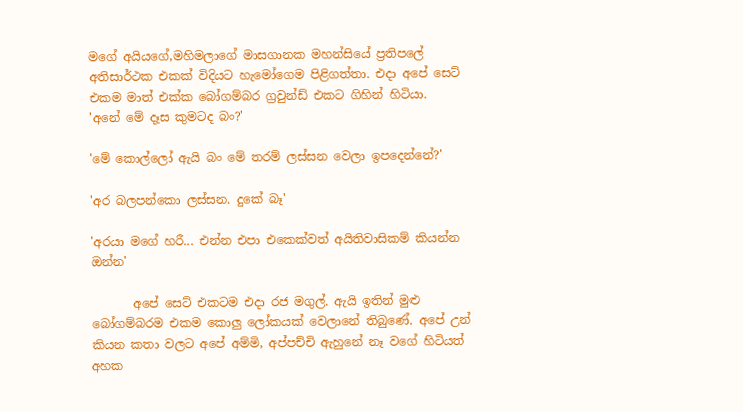මගේ අයියගේ,මහිමලාගේ මාසගානක මහන්සියේ ප්‍රතිපලේ අතිසාර්ථක එකක් විදියට හැමෝගෙම පිළිගත්තා. එදා අපේ සෙට් එකම මාත් එක්ක බෝගම්බර ග්‍රවුන්ඩ් එකට ගිහින් හිටියා.
'අනේ මේ දෑස කුමටද බං?'

'මේ කොල්ලෝ ඇයි බං මේ තරම් ලස්සන වෙලා ඉපදෙන්නේ?'

'අර බලපන්කො ලස්සන. දුකේ බෑ'

'අරයා මගේ හරී... එන්න එපා එකෙක්වත් අයිතිවාසිකම් කියන්න ඔන්න'

       අපේ සෙට් එකටම එදා රජ මගුල්. ඇයි ඉතින් මුළු බෝගම්බරම එකම කොලු ලෝකයක් වෙලානේ තිබුණේ. අපේ උන් කියන කතා වලට අපේ අම්මි, අප්පච්චි ඇහුනේ නෑ වගේ හිටියත් අහක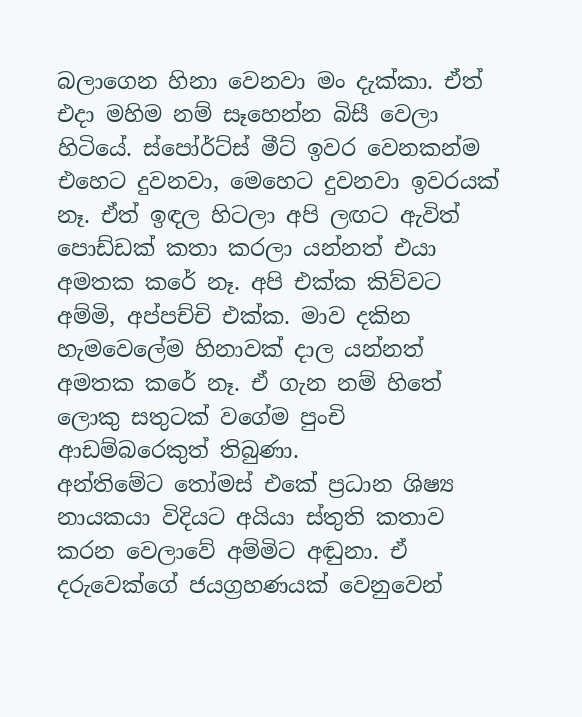බලාගෙන හිනා වෙනවා මං දැක්කා. ඒත් එදා මහිම නම් සෑහෙන්න බිසී වෙලා හිටියේ. ස්පෝර්ට්ස් මීට් ඉවර වෙනකන්ම එහෙට දුවනවා, මෙහෙට දුවනවා ඉවරයක් නෑ. ඒත් ඉඳල හිටලා අපි ලඟට ඇවිත් පොඩ්ඩක් කතා කරලා යන්නත් එයා අමතක කරේ නෑ. අපි එක්ක කිව්වට අම්මි, අප්පච්චි එක්ක. මාව දකින හැමවෙලේම හිනාවක් දාල යන්නත් අමතක කරේ නෑ. ඒ ගැන නම් හිතේ ලොකු සතුටක් වගේම පුංචි ආඩම්බරෙකුත් තිබුණා.
අන්තිමේට තෝමස් එකේ ප්‍රධාන ශිෂ්‍ය නායකයා විදියට අයියා ස්තුති කතාව කරන වෙලාවේ අම්මිට අඬුනා. ඒ දරුවෙක්ගේ ජයග්‍රහණයක් වෙනුවෙන්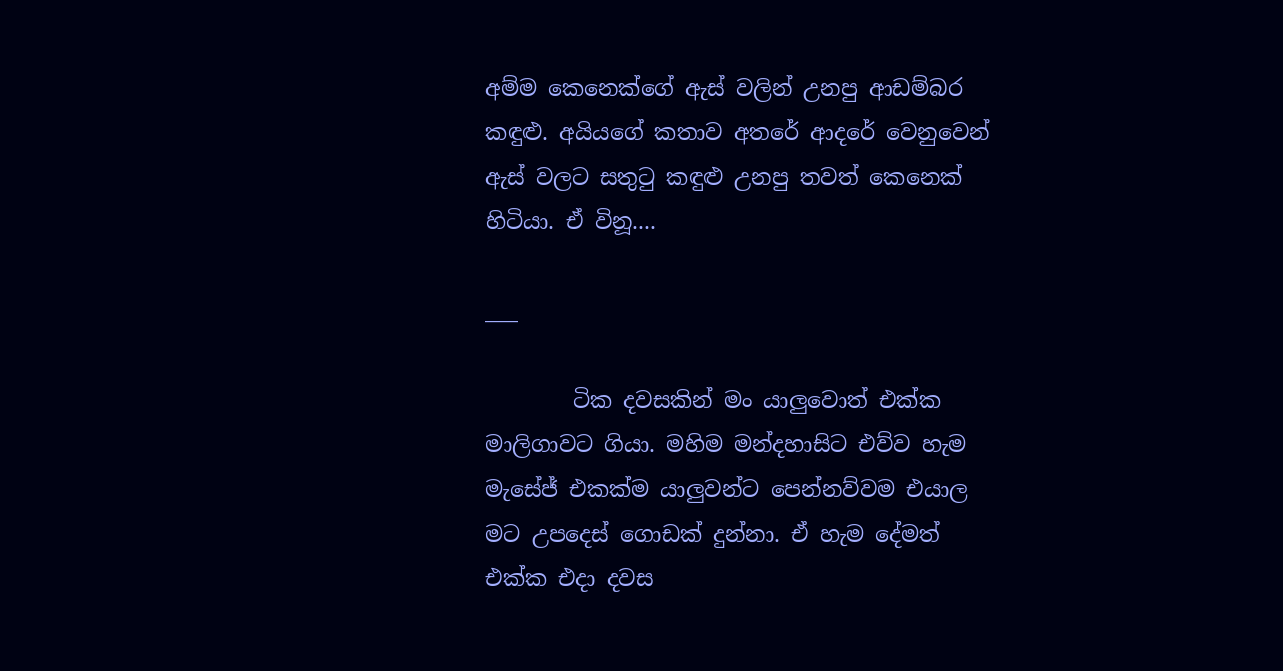අම්ම කෙනෙක්ගේ ඇස් වලින් උනපු ආඩම්බර කඳුළු. අයියගේ කතාව අතරේ ආදරේ වෙනුවෙන් ඇස් වලට සතුටු කඳුළු උනපු තවත් කෙනෙක් හිටියා. ඒ විනූ....

___

        ටික දවසකින් මං යාලුවොත් එක්ක මාලිගාවට ගියා. මහිම මන්දහාසිට එව්ව හැම මැසේජ් එකක්ම යාලුවන්ට පෙන්නව්වම එයාල මට උපදෙස් ගොඩක් දුන්නා. ඒ හැම දේමත් එක්ක එදා දවස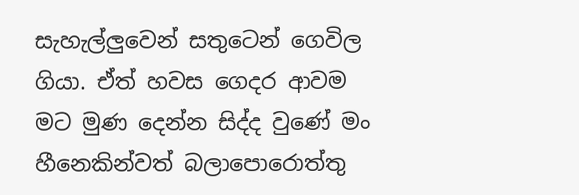සැහැල්ලුවෙන් සතුටෙන් ගෙවිල ගියා. ඒත් හවස ගෙදර ආවම මට මුණ දෙන්න සිද්ද වුණේ මං හීනෙකින්වත් බලාපොරොත්තු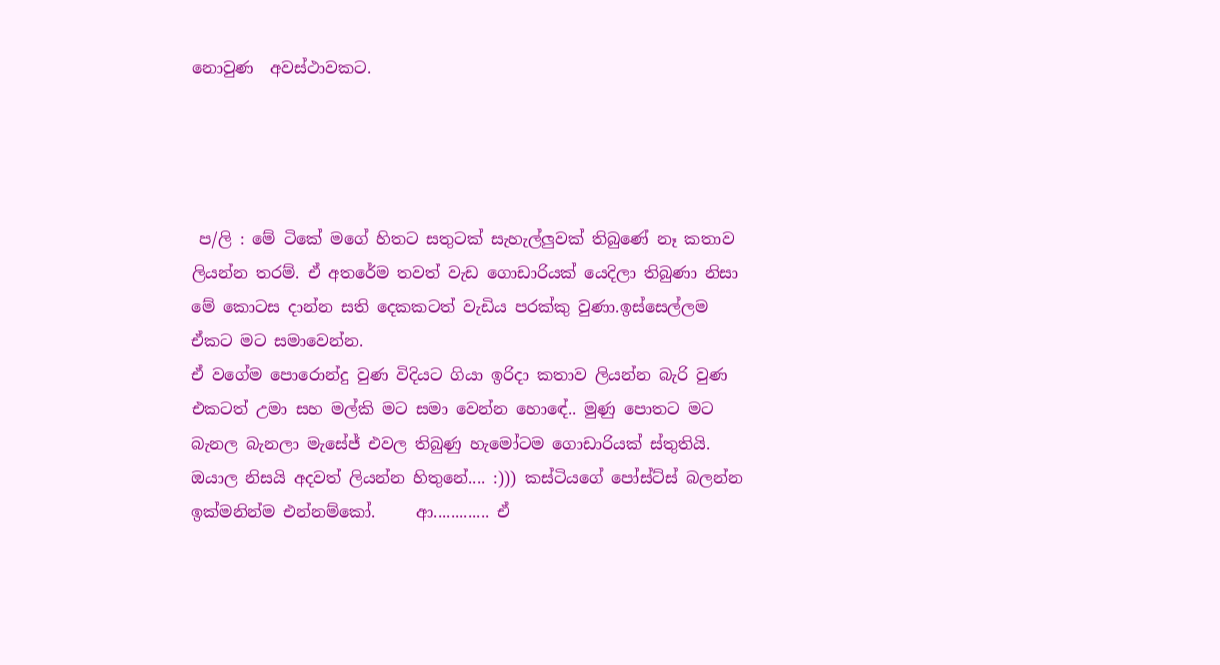නොවුණ  අවස්ථාවකට.




 ප/ලි : මේ ටිකේ මගේ හිතට සතුටක් සැහැල්ලුවක් තිබුණේ නෑ කතාව ලියන්න තරම්. ඒ අතරේම තවත් වැඩ ගොඩාරියක් යෙදිලා තිබුණා නිසා මේ කොටස දාන්න සති දෙකකටත් වැඩිය පරක්කු වුණා.ඉස්සෙල්ලම ඒකට මට සමාවෙන්න.
ඒ වගේම පොරොන්දු වුණ විදියට ගියා ඉරිදා කතාව ලියන්න බැරි වුණ එකටත් උමා සහ මල්කි මට සමා වෙන්න හොඳේ.. මුණු පොතට මට බැනල බැනලා මැසේජ් එවල තිබුණු හැමෝටම ගොඩාරියක් ස්තුතියි. ඔයාල නිසයි අදවත් ලියන්න හිතුනේ.... :))) කස්ටියගේ පෝස්ට්ස් බලන්න ඉක්මනින්ම එන්නම්කෝ.     ආ............. ඒ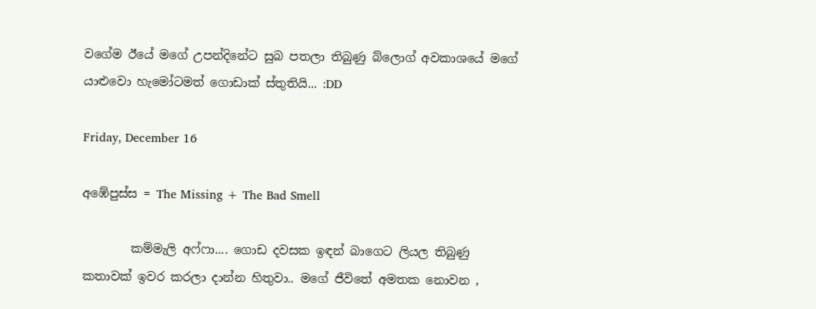වගේම ඊයේ මගේ උපන්දිනේට සුබ පතලා තිබුණු බ්ලොග් අවකාශයේ මගේ යාළුවො හැමෝටමත් ගොඩාක් ස්තුතියි... :DD

Friday, December 16

අඹේපුස්ස = The Missing + The Bad Smell

        කම්මැලි අෆ්ෆා.... ගොඩ දවසක ඉඳන් බාගෙට ලියල තිබුණු කතාවක් ඉවර කරලා දාන්න හිතුවා.. මගේ ජීවිතේ අමතක නොවන ,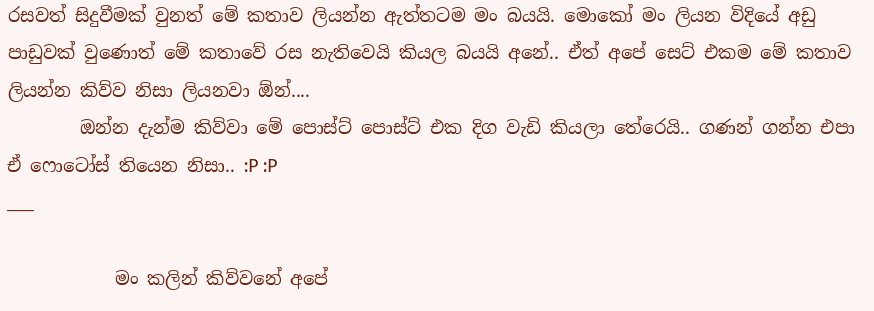රසවත් සිදුවීමක් වුනත් මේ කතාව ලියන්න ඇත්තටම මං බයයි. මොකෝ මං ලියන විදියේ අඩු පාඩුවක් වුණොත් මේ කතාවේ රස නැතිවෙයි කියල බයයි අනේ.. ඒත් අපේ සෙට් එකම මේ කතාව ලියන්න කිව්ව නිසා ලියනවා ඕන්....
        ඔන්න දැන්ම කිව්වා මේ පොස්ට් පොස්ට් එක දිග වැඩි කියලා තේරෙයි.. ගණන් ගන්න එපා ඒ ෆොටෝස් තියෙන නිසා.. :P :P
___

            මං කලින් කිව්වනේ අපේ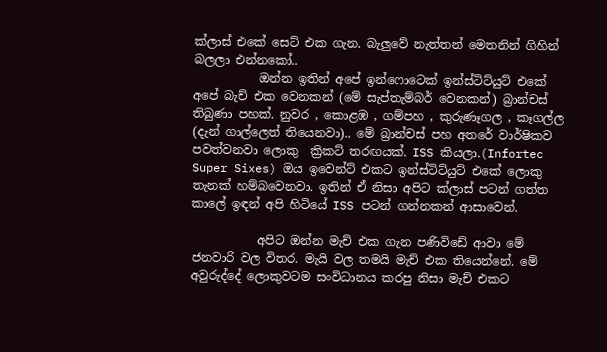ක්ලාස් එකේ සෙට් එක ගැන. බැලුවේ නැත්තන් මෙතනින් ගිහින් බලලා එන්නකෝ..
           ඔන්න ඉතින් අපේ ඉන්ෆොටෙක් ඉන්ස්ටිට්යුට් එකේ  අපේ බැච් එක වෙනකන් (මේ සැප්තැම්බර් වෙනකන්) බ්‍රාන්චස් තිබුණා පහක්. නුවර , කොළඹ , ගම්පහ , කුරුණෑගල , කෑගල්ල (දැන් ගාල්ලෙත් තියෙනවා).. මේ බ්‍රාන්චස් පහ අතරේ වාර්ෂිකව පවත්වනවා ලොකු  ක්‍රිකට් තරඟයක්. ISS කියලා.(Infortec Super Sixes) ඔය ඉවෙන්ට් එකට ඉන්ස්ටිට්යුට් එකේ ලොකු තැනක් හම්බවෙනවා. ඉතින් ඒ නිසා අපිට ක්ලාස් පටන් ගත්ත කාලේ ඉඳන් අපි හිටියේ ISS පටන් ගන්නකන් ආසාවෙන්.

           අපිට ඔන්න මැච් එක ගැන පණිවිඩේ ආවා මේ ජනවාරි වල විතර. මැයි වල තමයි මැච් එක තියෙන්නේ. මේ අවුරුද්දේ ලොකුවටම සංවිධානය කරපු නිසා මැච් එකට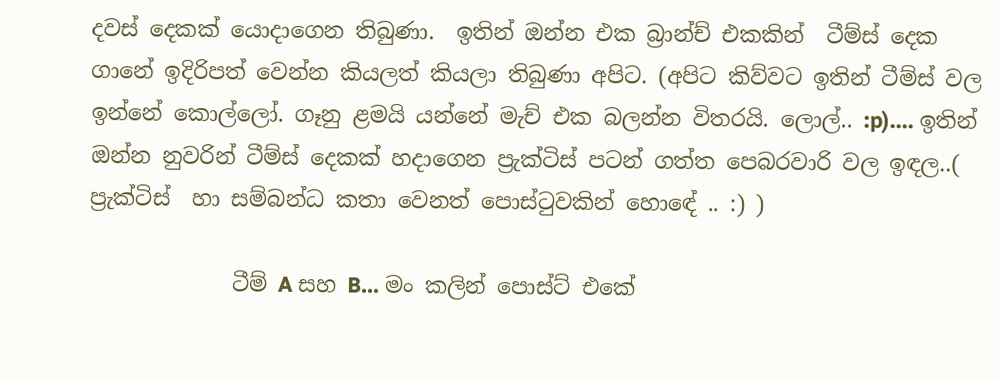දවස් දෙකක් යොදාගෙන තිබුණා.  ඉතින් ඔන්න එක බ්‍රාන්ච් එකකින්  ටීම්ස් දෙක ගානේ ඉදිරිපත් වෙන්න කියලත් කියලා තිබුණා අපිට. (අපිට කිව්වට ඉතින් ටීම්ස් වල ඉන්නේ කොල්ලෝ. ගෑනු ළමයි යන්නේ මැච් එක බලන්න විතරයි. ලොල්.. :p).... ඉතින් ඔන්න නුවරින් ටීම්ස් දෙකක් හදාගෙන ප්‍රැක්ටිස් පටන් ගත්ත පෙබරවාරි වල ඉඳල..( ප්‍රැක්ටිස්  හා සම්බන්ධ කතා වෙනත් පොස්ටුවකින් හොඳේ .. :) )

             ටීම් A සහ B... මං කලින් පොස්ට් එකේ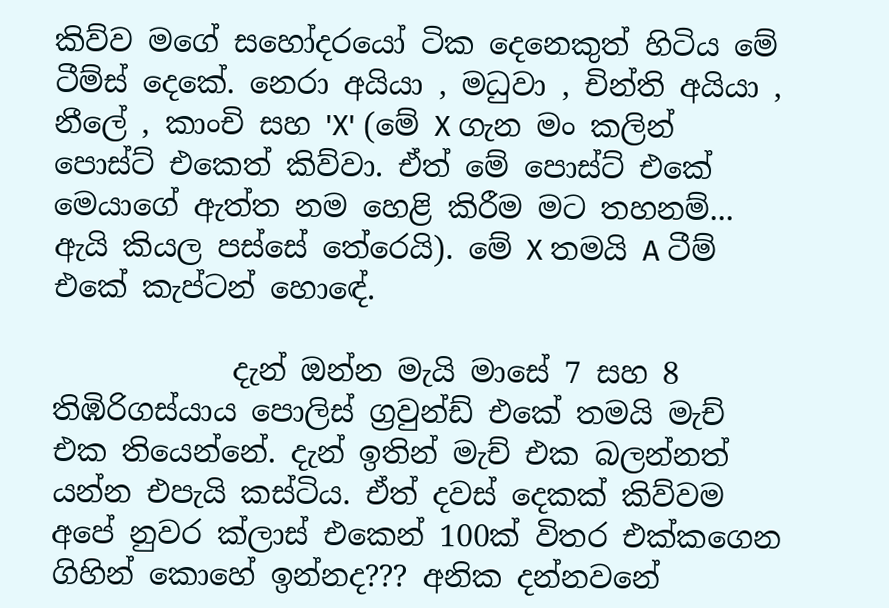කිව්ව මගේ සහෝදරයෝ ටික දෙනෙකුත් හිටිය මේ ටීම්ස් දෙකේ. නෙරා අයියා , මධුවා , චින්ති අයියා , නීලේ , කාංචි සහ 'X' (මේ X ගැන මං කලින් පොස්ට් එකෙත් කිව්වා. ඒත් මේ පොස්ට් එකේ මෙයාගේ ඇත්ත නම හෙළි කිරීම මට තහනම්... ඇයි කියල පස්සේ තේරෙයි). මේ X තමයි A ටීම් එකේ කැප්ටන් හොඳේ.

            දැන් ඔන්න මැයි මාසේ 7 සහ 8 තිඹිරිගස්යාය පොලිස් ග්‍රවුන්ඩ් එකේ තමයි මැච් එක තියෙන්නේ. දැන් ඉතින් මැච් එක බලන්නත් යන්න එපැයි කස්ටිය. ඒත් දවස් දෙකක් කිව්වම අපේ නුවර ක්ලාස් එකෙන් 100ක් විතර එක්කගෙන ගිහින් කොහේ ඉන්නද??? අනික දන්නවනේ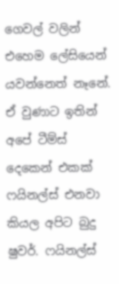ගෙවල් වලින් එහෙම ලේසියෙන් යවන්නෙත් නෑනේ. ඒ වුණාට ඉතින් අපේ ටීම්ස් දෙකෙන් එකක් ෆයිනල්ස් එනවා කියල අපිට බුදු ෂුවර්. ෆයිනල්ස්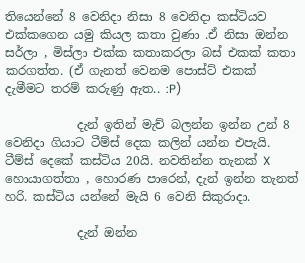තියෙන්නේ 8 වෙනිදා නිසා 8 වෙනිදා කස්ටියව එක්කගෙන යමු කියල කතා වුණා .ඒ නිසා ඔන්න සර්ලා , මිස්ලා එක්ක කතාකරලා බස් එකක් කතා කරගත්ත. (ඒ ගැනත් වෙනම පොස්ට් එකක් දැමීමට තරම් කරුණු ඇත.. :P)

            දැන් ඉතින් මැච් බලන්න ඉන්න උන් 8 වෙනිදා ගියාට ටීම්ස් දෙක කලින් යන්න එපැයි. ටීම්ස් දෙකේ කස්ටිය 20යි. නවතින්න තැනක් X හොයාගත්තා , හොරණ පාරෙන්, දැන් ඉන්න තැනත් හරි. කස්ටිය යන්නේ මැයි 6 වෙනි සිකුරාදා.

            දැන් ඔන්න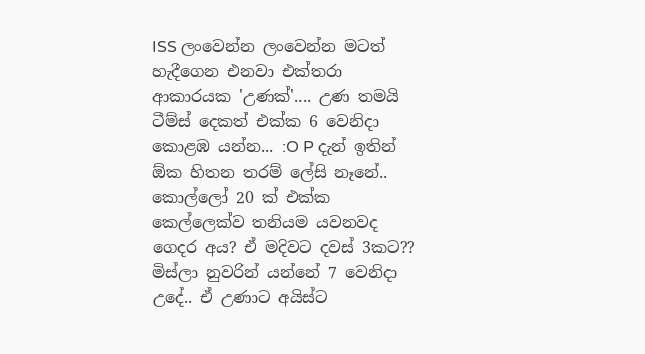ISS ලංවෙන්න ලංවෙන්න මටත් හැදීගෙන එනවා එක්තරා ආකාරයක 'උණක්'.... උණ තමයි ටීම්ස් දෙකත් එක්ක 6 වෙනිදා කොළඹ යන්න... :O P දැන් ඉතින් ඕක හිතන තරම් ලේසි නෑනේ.. කොල්ලෝ 20 ක් එක්ක කෙල්ලෙක්ව තනියම යවනවද ගෙදර අය? ඒ මදිවට දවස් 3කට?? මිස්ලා නුවරින් යන්නේ 7 වෙනිදා උදේ.. ඒ උණාට අයිස්ට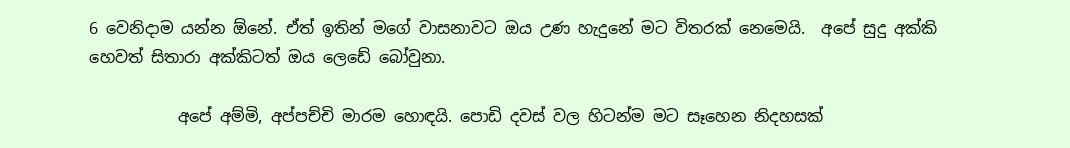6 වෙනිදාම යන්න ඕනේ. ඒත් ඉතින් මගේ වාසනාවට ඔය උණ හැදුනේ මට විතරක් නෙමෙයි.  අපේ සුදු අක්කි හෙවත් සිතාරා අක්කිටත් ඔය ලෙඩේ බෝවුනා.

           අපේ අම්මි, අප්පච්චි මාරම හොඳයි. පොඩි දවස් වල හිටන්ම මට සෑහෙන නිදහසක්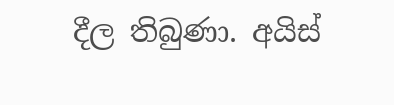දීල තිබුණා. අයිස්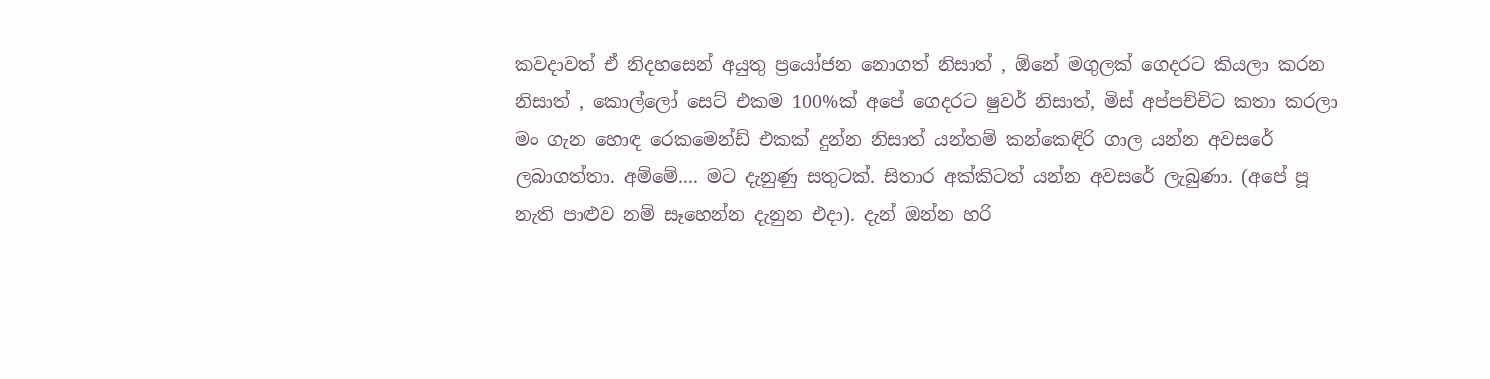කවදාවත් ඒ නිදහසෙන් අයුතු ප්‍රයෝජන නොගත් නිසාත් , ඕනේ මගුලක් ගෙදරට කියලා කරන නිසාත් , කොල්ලෝ සෙට් එකම 100%ක් අපේ ගෙදරට ෂුවර් නිසාත්, මිස් අප්පච්චිට කතා කරලා මං ගැන හොඳ රෙකමෙන්ඩ් එකක් දුන්න නිසාත් යන්තම් කන්කෙඳිරි ගාල යන්න අවසරේ ලබාගත්තා. අම්මේ.... මට දැනුණු සතුටක්. සිතාර අක්කිටත් යන්න අවසරේ ලැබුණා. (අපේ පූ නැති පාළුව නම් සෑහෙන්න දැනුන එදා). දැන් ඔන්න හරි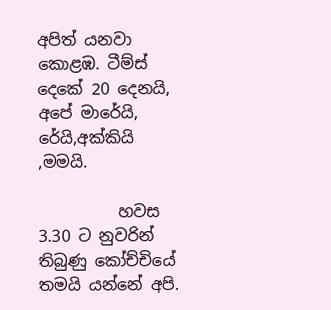අපිත් යනවා කොළඹ. ටීම්ස් දෙකේ 20 දෙනයි, අපේ මාරේයි, රේයි,අක්කියි ,මමයි.

          හවස 3.30 ට නුවරින් තිබුණු කෝච්චියේ තමයි යන්නේ අපි.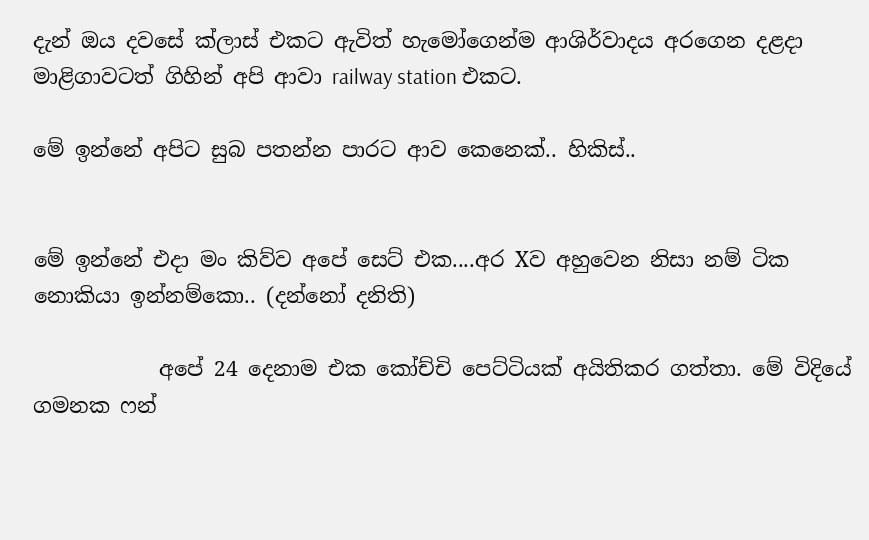දැන් ඔය දවසේ ක්ලාස් එකට ඇවිත් හැමෝගෙන්ම ආශිර්වාදය අරගෙන දළදා මාළිගාවටත් ගිහින් අපි ආවා railway station එකට.

මේ ඉන්නේ අපිට සුබ පතන්න පාරට ආව කෙනෙක්.. හිකිස්..


මේ ඉන්නේ එදා මං කිව්ව අපේ සෙට් එක....අර Xව අහුවෙන නිසා නම් ටික නොකියා ඉන්නම්කො.. (දන්නෝ දනිති)

            අපේ 24 දෙනාම එක කෝච්චි පෙට්ටියක් අයිතිකර ගත්තා. මේ විදියේ ගමනක ෆන්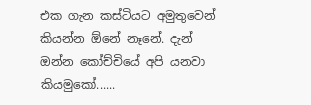එක ගැන කස්ටියට අමුතුවෙන් කියන්න ඕනේ නෑනේ. දැන් ඔන්න කෝච්චියේ අපි යනවා කියමුකෝ......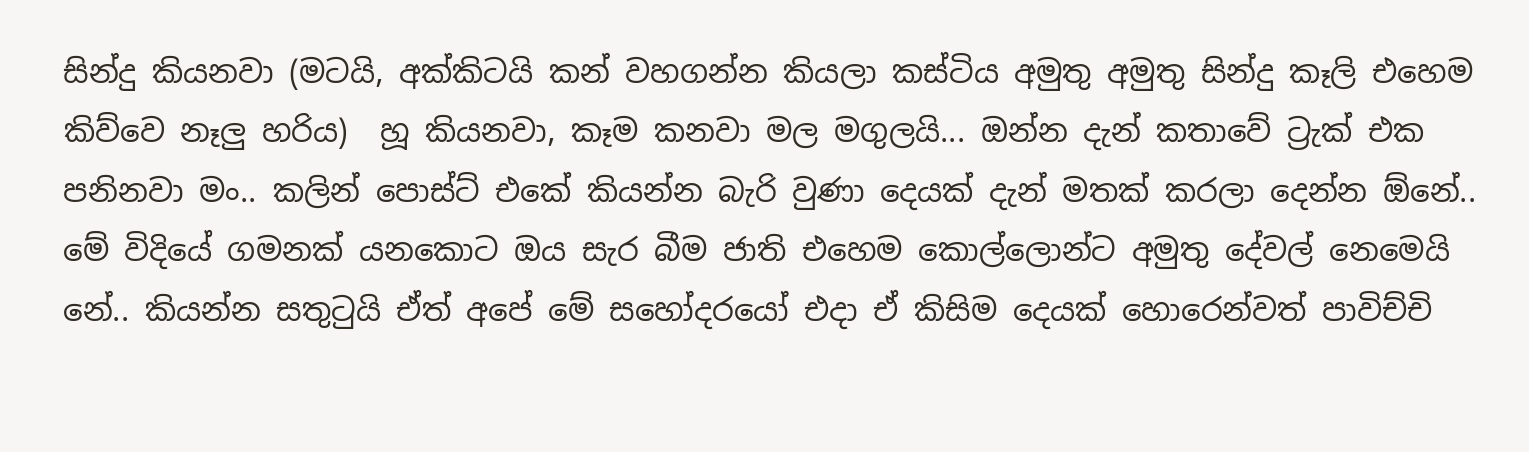සින්දු කියනවා (මටයි, අක්කිටයි කන් වහගන්න කියලා කස්ටිය අමුතු අමුතු සින්දු කෑලි එහෙම කිව්වෙ නෑලු හරිය)  හූ කියනවා, කෑම කනවා මල මගුලයි... ඔන්න දැන් කතාවේ ට්‍රැක් එක පනිනවා මං.. කලින් පොස්ට් එකේ කියන්න බැරි වුණා දෙයක් දැන් මතක් කරලා දෙන්න ඕනේ.. මේ විදියේ ගමනක් යනකොට ඔය සැර බීම ජාති එහෙම කොල්ලොන්ට අමුතු දේවල් නෙමෙයි නේ.. කියන්න සතුටුයි ඒත් අපේ මේ සහෝදරයෝ එදා ඒ කිසිම දෙයක් හොරෙන්වත් පාවිච්චි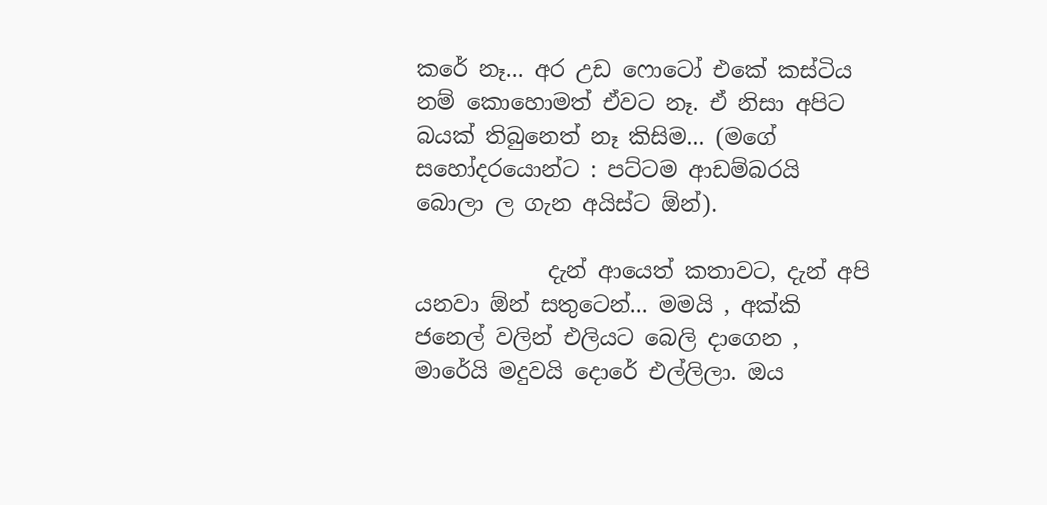කරේ නෑ... අර උඩ ෆොටෝ එකේ කස්ටිය නම් කොහොමත් ඒවට නෑ. ඒ නිසා අපිට බයක් තිබුනෙත් නෑ කිසිම... (මගේ සහෝදරයොන්ට : පට්ටම ආඩම්බරයි බොලා ල ගැන අයිස්ට ඕන්).

            දැන් ආයෙත් කතාවට, දැන් අපි යනවා ඕන් සතුටෙන්... මමයි , අක්කි ජනෙල් වලින් එලියට බෙලි දාගෙන , මාරේයි මදුවයි දොරේ එල්ලිලා. ඔය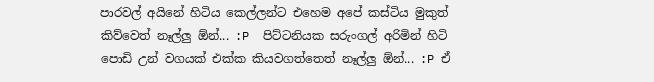පාරවල් අයිනේ හිටිය කෙල්ලන්ට එහෙම අපේ කස්ටිය මුකුත් කිව්වෙත් නෑල්ලු ඕන්... :P  පිට්ටනියක සරුංගල් අරිමින් හිටි පොඩි උන් වගයක් එක්ක කියවගත්තෙත් නෑල්ලු ඕන්... :P ඒ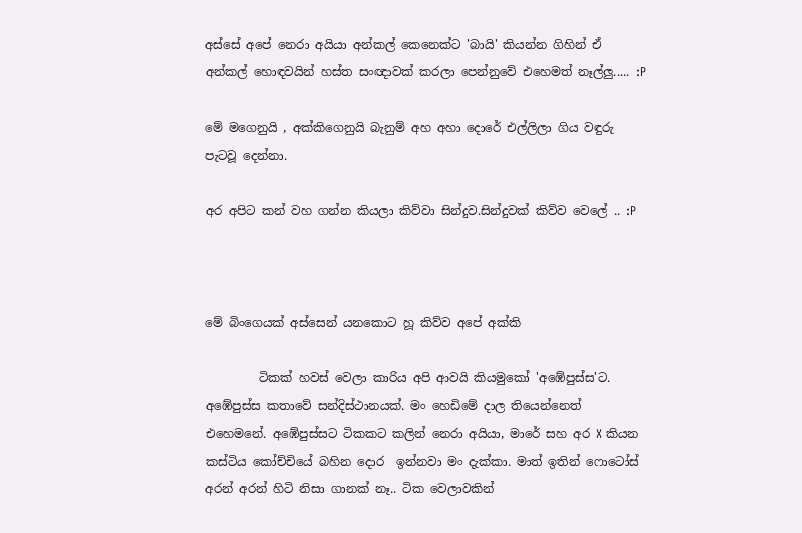අස්සේ අපේ නෙරා අයියා අන්කල් කෙනෙක්ට 'බායි' කියන්න ගිහින් ඒ අන්කල් හොඳවයින් හස්ත සංඥාවක් කරලා පෙන්නුවේ එහෙමත් නෑල්ලු..... :P

මේ මගෙනුයි , අක්කිගෙනුයි බැනුම් අහ අහා දොරේ එල්ලිලා ගිය වඳුරු පැටවූ දෙන්නා.

අර අපිට කන් වහ ගන්න කියලා කිව්වා සින්දුව.සින්දුවක් කිව්ව වෙලේ .. :P



මේ බිංගෙයක් අස්සෙන් යනකොට හූ කිව්ව අපේ අක්කි

         ටිකක් හවස් වෙලා කාරිය අපි ආවයි කියමුකෝ 'අඹේපුස්ස'ට. අඹේපුස්ස කතාවේ සන්දිස්ථානයක්. මං හෙඩිමේ දාල තියෙන්නෙත් එහෙමනේ. අඹේපුස්සට ටිකකට කලින් නෙරා අයියා, මාරේ සහ අර X කියන කස්ටිය කෝච්චියේ බහින දොර  ඉන්නවා මං දැක්කා. මාත් ඉතින් ෆොටෝස් අරන් අරන් හිටි නිසා ගානක් නෑ.. ටික වෙලාවකින්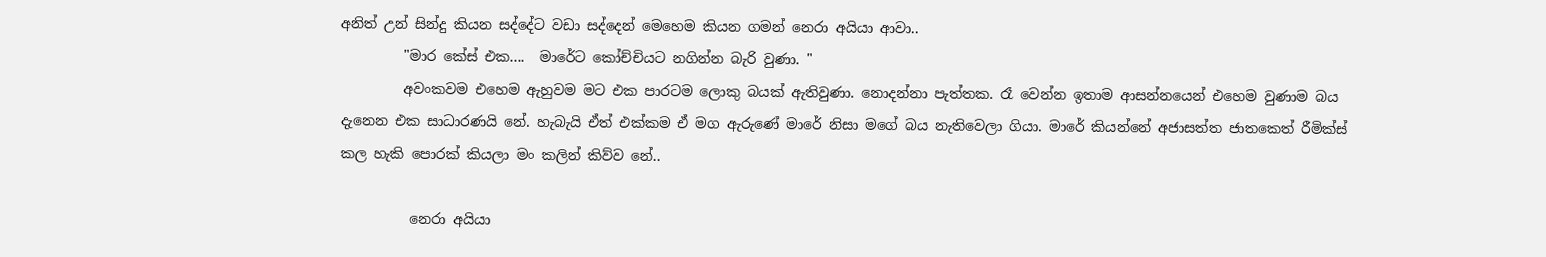අනිත් උන් සින්දු කියන සද්දේට වඩා සද්දෙන් මෙහෙම කියන ගමන් නෙරා අයියා ආවා..
         "මාර කේස් එක....  මාරේට කෝච්චියට නගින්න බැරි වුණා. "
         අවංකවම එහෙම ඇහුවම මට එක පාරටම ලොකු බයක් ඇතිවුණා. නොදන්නා පැත්තක. රෑ වෙන්න ඉතාම ආසන්නයෙන් එහෙම වුණාම බය දැනෙන එක සාධාරණයි නේ. හැබැයි ඒත් එක්කම ඒ මග ඇරුණේ මාරේ නිසා මගේ බය නැතිවෙලා ගියා. මාරේ කියන්නේ අජාසත්ත ජාතකෙත් රීමික්ස් කල හැකි පොරක් කියලා මං කලින් කිව්ව නේ..

          නෙරා අයියා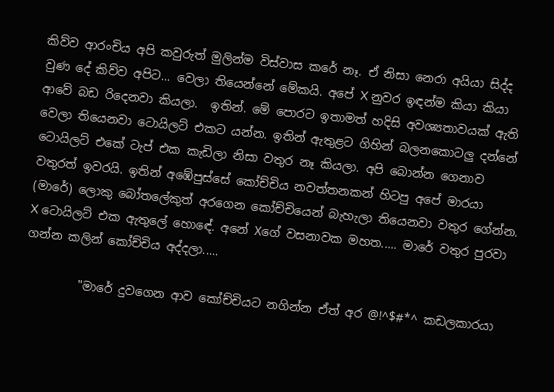කිව්ව ආරංචිය අපි කවුරුත් මුලින්ම විස්වාස කරේ නෑ. ඒ නිසා නෙරා අයියා සිද්ද වුණ දේ කිව්ව අපිට... වෙලා තියෙන්නේ මේකයි. අපේ X නුවර ඉඳන්ම කියා කියා ආවේ බඩ රිදෙනවා කියලා.  ඉතින්. මේ පොරට ඉතාමත් හදිසි අවශ්‍යතාවයක් ඇති වෙලා තියෙනවා ටොයිලට් එකට යන්න. ඉතින් ඇතුළට ගිහින් බලනකොටලු දන්නේ ටොයිලට් එකේ ටැප් එක කැඩිලා නිසා වතුර නෑ කියලා. අපි බොන්න ගෙනාව වතුරත් ඉවරයි. ඉතින් අඹේපුස්සේ කෝච්චිය නවත්තනකන් හිටපු අපේ මාරයා (මාරේ) ලොකු බෝතලේකුත් අරගෙන කෝච්චියෙන් බැහැලා තියෙනවා වතුර ගේන්න. X ටොයිලට් එක ඇතුලේ හොඳේ. අනේ Xගේ වසනාවක මහත..... මාරේ වතුර පුරවා ගන්න කලින් කෝච්චිය අද්දලා.....

         "මාරේ දුවගෙන ආව කෝච්චියට නගින්න ඒත් අර @!^$#*^ කඩලකාරයා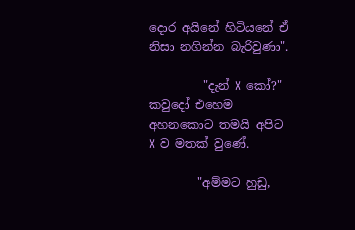දොර අයිනේ හිටියනේ ඒ නිසා නගින්න බැරිවුණා".

         "දැන් X කෝ?" කවුදෝ එහෙම අහනකොට තමයි අපිට X ව මතක් වුණේ.

        "අම්මට හුඩු,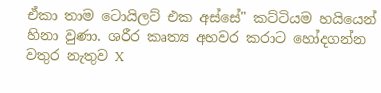ඒකා තාම ටොයිලට් එක අස්සේ" කට්ටියම හයියෙන් හිනා වුණා. ශරීර කෘත්‍ය අහවර කරාට හෝදගන්න වතුර නැතුව X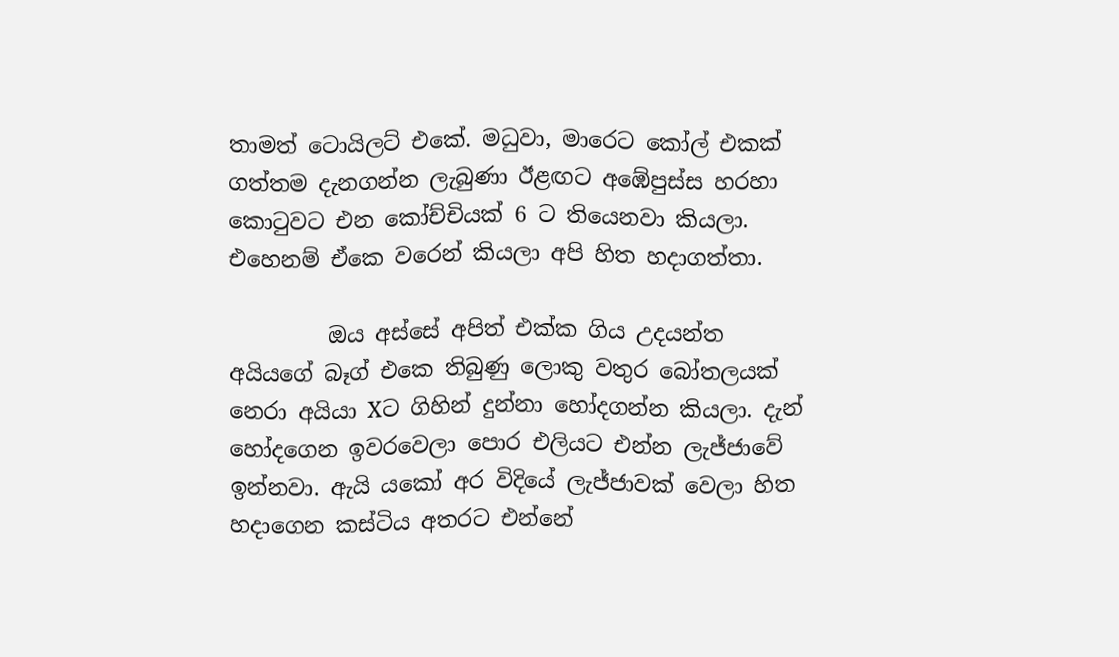තාමත් ටොයිලට් එකේ. මධුවා, මාරෙට කෝල් එකක් ගත්තම දැනගන්න ලැබුණා ඊළඟට අඹේපුස්ස හරහා කොටුවට එන කෝච්චියක් 6 ට තියෙනවා කියලා. එහෙනම් ඒකෙ වරෙන් කියලා අපි හිත හදාගත්තා.

         ඔය අස්සේ අපිත් එක්ක ගිය උදයන්ත අයියගේ බෑග් එකෙ තිබුණු ලොකු වතුර බෝතලයක් නෙරා අයියා Xට ගිහින් දුන්නා හෝදගන්න කියලා. දැන් හෝදගෙන ඉවරවෙලා පොර එලියට එන්න ලැජ්ජාවේ ඉන්නවා. ඇයි යකෝ අර විදියේ ලැජ්ජාවක් වෙලා හිත හදාගෙන කස්ටිය අතරට එන්නේ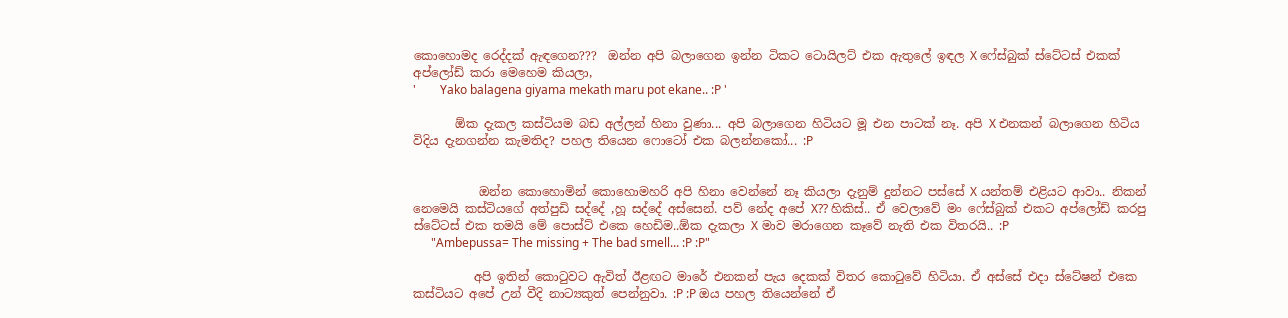කොහොමද රෙද්දක් ඇඳගෙන???  ඔන්න අපි බලාගෙන ඉන්න ටිකට ටොයිලට් එක ඇතුලේ ඉඳල X ෆේස්බුක් ස්ටේටස් එකක් අප්ලෝඩ් කරා මෙහෙම කියලා,
'        Yako balagena giyama mekath maru pot ekane.. :P '

       ඕක දැකල කස්ටියම බඩ අල්ලන් හිනා වුණා... අපි බලාගෙන හිටියට මූ එන පාටක් නෑ. අපි X එනකන් බලාගෙන හිටිය විදිය දැනගන්න කැමතිද? පහල තියෙන ෆොටෝ එක බලන්නකෝ... :P


           ඔන්න කොහොමින් කොහොමහරි අපි හිනා වෙන්නේ නෑ කියලා දැනුම් දුන්නට පස්සේ X යන්තම් එළියට ආවා.. නිකන් නෙමෙයි කස්ටියගේ අත්පුඩි සද්දේ ,හූ සද්දේ අස්සෙන්. පව් නේද අපේ X?? හිකිස්.. ඒ වෙලාවේ මං ෆේස්බුක් එකට අප්ලෝඩ් කරපු ස්ටේටස් එක තමයි මේ පොස්ට් එකෙ හෙඩිම..ඕක දැකලා X මාව මරාගෙන කෑවේ නැති එක විතරයි.. :P
      "Ambepussa= The missing + The bad smell... :P :P"

          අපි ඉතින් කොටුවට ඇවිත් ඊළඟට මාරේ එනකන් පැය දෙකක් විතර කොටුවේ හිටියා. ඒ අස්සේ එදා ස්ටේෂන් එකෙ කස්ටියට අපේ උන් වීදි නාට්‍යකුත් පෙන්නුවා. :P :P ඔය පහල තියෙන්නේ ඒ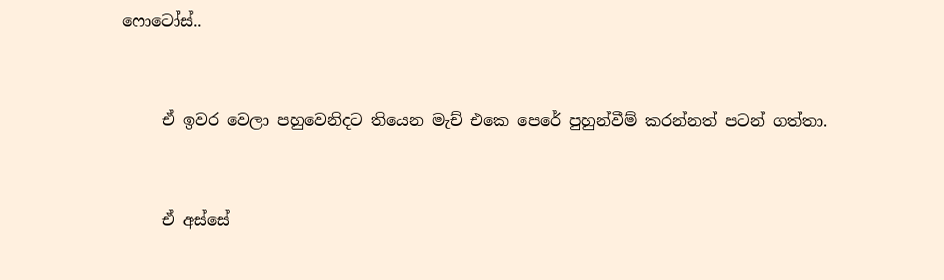ෆොටෝස්..


     ඒ ඉවර වෙලා පහුවෙනිදට තියෙන මැච් එකෙ පෙරේ පුහුන්වීම් කරන්නත් පටන් ගත්තා.


     ඒ අස්සේ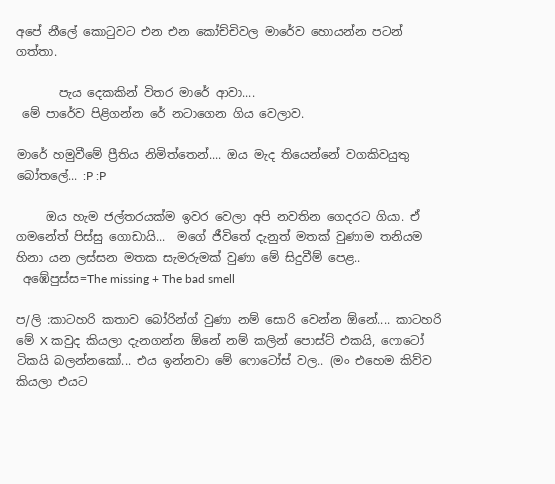අපේ නීලේ කොටුවට එන එන කෝච්චිවල මාරේව හොයන්න පටන් ගත්තා.

       පැය දෙකකින් විතර මාරේ ආවා....
 මේ පාරේව පිළිගන්න රේ නටාගෙන ගිය වෙලාව.

මාරේ හමුවීමේ ප්‍රීතිය නිමිත්තෙන්.... ඔය මැද තියෙන්නේ වගකිවයුතු බෝතලේ... :P :P

     ඔය හැම ජල්තරයක්ම ඉවර වෙලා අපි නවතින ගෙදරට ගියා. ඒ ගමනේත් පිස්සු ගොඩායි...  මගේ ජීවිතේ දැනුත් මතක් වුණාම තනියම හිනා යන ලස්සන මතක සැමරුමක් වුණා මේ සිදුවීම් පෙළ..
 අඹේපුස්ස=The missing + The bad smell

ප/ලි :කාටහරි කතාව බෝරින්ග් වුණා නම් සොරි වෙන්න ඕනේ.... කාටහරි මේ X කවුද කියලා දැනගන්න ඕනේ නම් කලින් පොස්ට් එකයි, ෆොටෝ ටිකයි බලන්නකෝ... එය ඉන්නවා මේ ෆොටෝස් වල.. (මං එහෙම කිව්ව කියලා එයට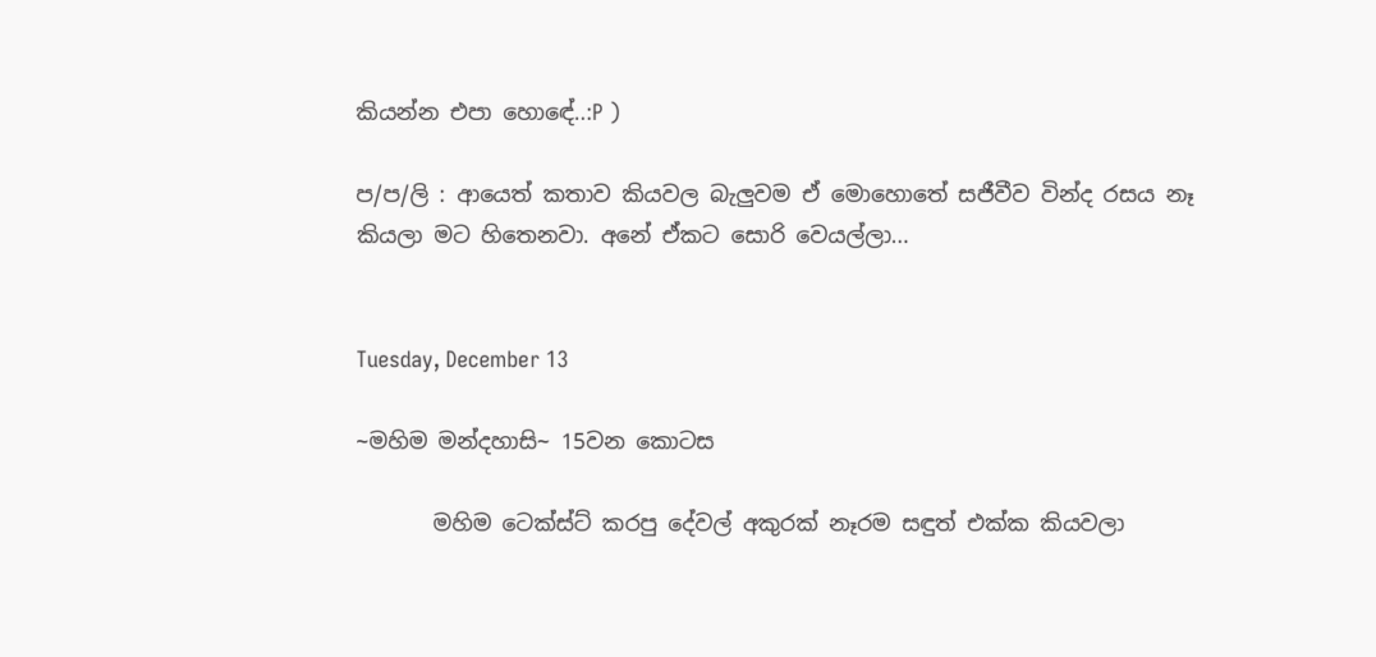කියන්න එපා හොඳේ..:P )

ප/ප/ලි : ආයෙත් කතාව කියවල බැලුවම ඒ මොහොතේ සජීවීව වින්ද රසය නෑ කියලා මට හිතෙනවා. අනේ ඒකට සොරි වෙයල්ලා...


Tuesday, December 13

~මහිම මන්දහාසි~ 15වන කොටස

       මහිම ටෙක්ස්ට් කරපු දේවල් අකුරක් නෑරම සඳුත් එක්ක කියවලා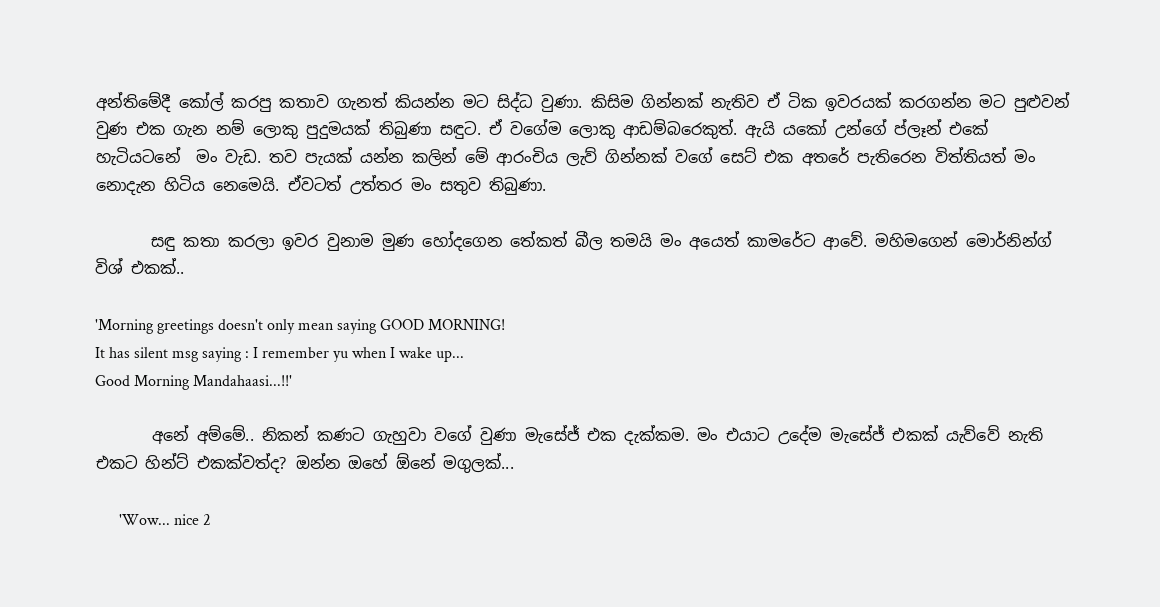අන්තිමේදී කෝල් කරපු කතාව ගැනත් කියන්න මට සිද්ධ වුණා. කිසිම ගින්නක් නැතිව ඒ ටික ඉවරයක් කරගන්න මට පුළුවන් වුණ එක ගැන නම් ලොකු පුදුමයක් තිබුණා සඳුට. ඒ වගේම ලොකු ආඩම්බරෙකුත්. ඇයි යකෝ උන්ගේ ප්ලෑන් එකේ හැටියටනේ  මං වැඩ. තව පැයක් යන්න කලින් මේ ආරංචිය ලැව් ගින්නක් වගේ සෙට් එක අතරේ පැතිරෙන විත්තියත් මං නොදැන හිටිය නෙමෙයි. ඒවටත් උත්තර මං සතුව තිබුණා.

       සඳු කතා කරලා ඉවර වුනාම මුණ හෝදගෙන තේකත් බීල තමයි මං අයෙත් කාමරේට ආවේ. මහිමගෙන් මොර්නින්ග් විශ් එකක්..

'Morning greetings doesn't only mean saying GOOD MORNING!
It has silent msg saying : I remember yu when I wake up...
Good Morning Mandahaasi...!!'

       අනේ අම්මේ.. නිකන් කණට ගැහුවා වගේ වුණා මැසේජ් එක දැක්කම. මං එයාට උදේම මැසේජ් එකක් යැව්වේ නැති එකට හින්ට් එකක්වත්ද? ඔන්න ඔහේ ඕනේ මගුලක්...

      'Wow... nice 2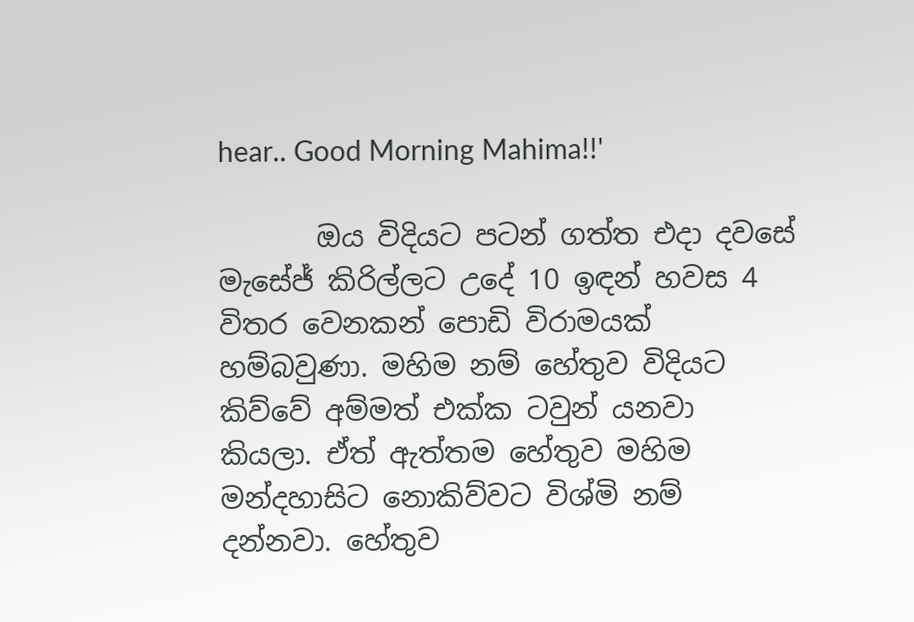hear.. Good Morning Mahima!!'

       ඔය විදියට පටන් ගත්ත එදා දවසේ මැසේජ් කිරිල්ලට උදේ 10 ඉඳන් හවස 4 විතර වෙනකන් පොඩි විරාමයක් හම්බවුණා. මහිම නම් හේතුව විදියට කිව්වේ අම්මත් එක්ක ටවුන් යනවා කියලා. ඒත් ඇත්තම හේතුව මහිම  මන්දහාසිට නොකිව්වට විශ්මි නම් දන්නවා. හේතුව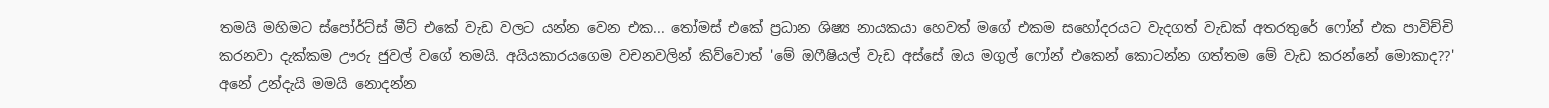තමයි මහිමට ස්පෝර්ට්ස් මීට් එකේ වැඩ වලට යන්න වෙන එක... තෝමස් එකේ ප්‍රධාන ශිෂ්‍ය නායකයා හෙවත් මගේ එකම සහෝදරයට වැදගත් වැඩක් අතරතුරේ ෆෝන් එක පාවිච්චි කරනවා දැක්කම ඌරු ජුවල් වගේ තමයි. අයියකාරයගෙම වචනවලින් කිව්වොත් 'මේ ඔෆීෂියල් වැඩ අස්සේ ඔය මගුල් ෆෝන් එකෙන් කොටන්න ගත්තම මේ වැඩ කරන්නේ මොකාද??' අනේ උන්දැයි මමයි නොදන්න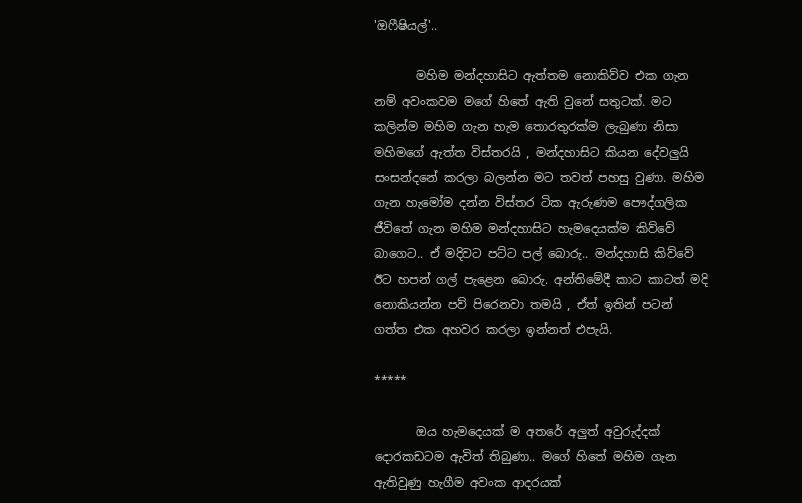'ඔෆීෂියල්'..

       මහිම මන්දහාසිට ඇත්තම නොකිව්ව එක ගැන නම් අවංකවම මගේ හිතේ ඇති වුනේ සතුටක්. මට කලින්ම මහිම ගැන හැම තොරතුරක්ම ලැබුණා නිසා මහිමගේ ඇත්ත විස්තරයි , මන්දහාසිට කියන දේවලුයි සංසන්දනේ කරලා බලන්න මට තවත් පහසු වුණා. මහිම ගැන හැමෝම දන්න විස්තර ටික ඇරුණම පෞද්ගලික ජීවිතේ ගැන මහිම මන්දහාසිට හැමදෙයක්ම කිව්වේ බාගෙට.. ඒ මදිවට පට්ට පල් බොරු.. මන්දහාසි කිව්වේ ඊට හපන් ගල් පැළෙන බොරු. අන්තිමේදී කාට කාටත් මදි නොකියන්න පව් පිරෙනවා තමයි , ඒත් ඉතින් පටන් ගත්ත එක අහවර කරලා ඉන්නත් එපැයි.

*****

       ඔය හැමදෙයක් ම අතරේ අලුත් අවුරුද්දක් දොරකඩටම ඇවිත් තිබුණා.. මගේ හිතේ මහිම ගැන ඇතිවුණු හැගීම අවංක ආදරයක්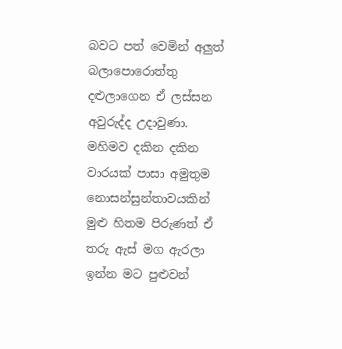බවට පත් වෙමින් අලුත් බලාපොරොත්තු දළුලාගෙන ඒ ලස්සන අවුරුද්ද උදාවුණා. මහිමව දකින දකින වාරයක් පාසා අමුතුම නොසන්සුන්තාවයකින් මුළු හිතම පිරුණත් ඒ තරු ඇස් මග ඇරලා ඉන්න මට පුළුවන්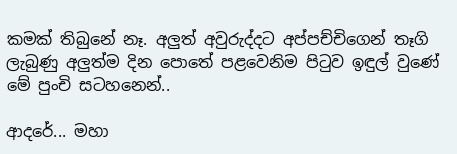කමක් තිබුනේ නෑ. අලුත් අවුරුද්දට අප්පච්චිගෙන් තෑගි ලැබුණු අලුත්ම දින පොතේ පළවෙනිම පිටුව ඉඳුල් වුණේ මේ පුංචි සටහනෙන්..

ආදරේ... මහා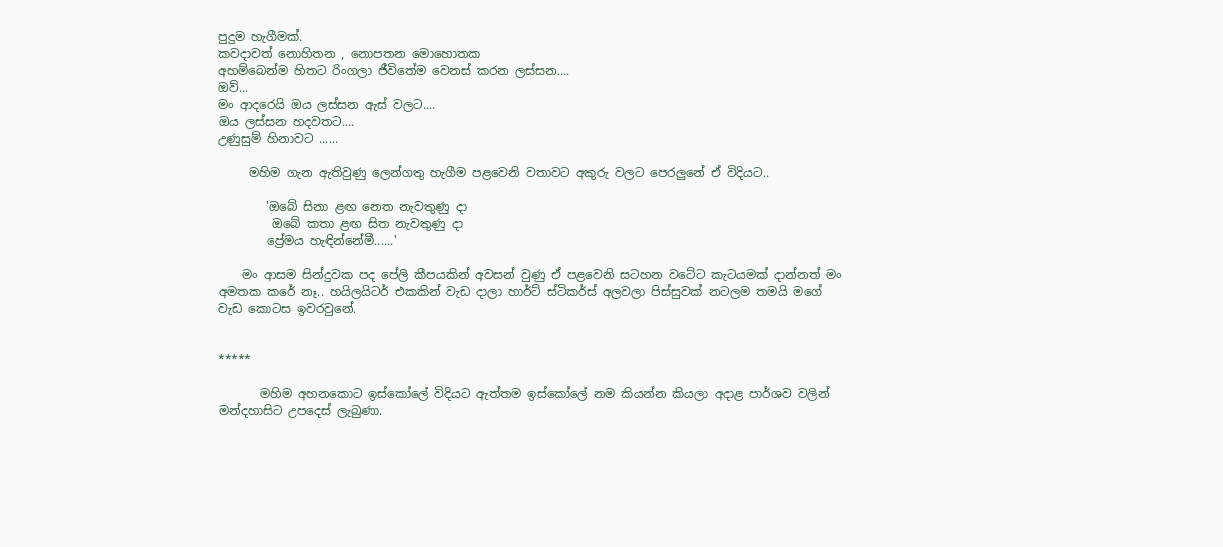පුදුම හැගීමක්.
කවදාවත් නොහිතන , නොපතන මොහොතක
අහම්බෙන්ම හිතට රිංගලා ජීවිතේම වෙනස් කරන ලස්සන....
ඔව්...
මං ආදරෙයි ඔය ලස්සන ඇස් වලට....
ඔය ලස්සන හදවතට....
උණුසුම් හිනාවට ......

     මහිම ගැන ඇතිවුණු ලෙන්ගතු හැගීම පළවෙනි වතාවට අකුරු වලට පෙරලුනේ ඒ විදියට..

        'ඔබේ සිනා ළඟ නෙත නැවතුණු දා
         ඔබේ කතා ළඟ සිත නැවතුණු දා
        ප්‍රේමය හැඳින්නේමී......'

    මං ආසම සින්දුවක පද පේලි කීපයකින් අවසන් වුණු ඒ පළවෙනි සටහන වටේට කැටයමක් දාන්නත් මං අමතක කරේ නෑ.. හයිලයිටර් එකකින් වැඩ දාලා හාර්ට් ස්ටිකර්ස් අලවලා පිස්සුවක් නටලම තමයි මගේ වැඩ කොටස ඉවරවුනේ.


*****

       මහිම අහනකොට ඉස්කෝලේ විදියට ඇත්තම ඉස්කෝලේ නම කියන්න කියලා අදාළ පාර්ශව වලින් මන්දහාසිට උපදෙස් ලැබුණා.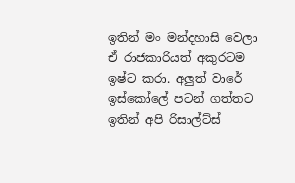ඉතින් මං මන්දහාසි වෙලා ඒ රාජකාරියත් අකුරටම ඉෂ්ට කරා. අලුත් වාරේ ඉස්කෝලේ පටන් ගත්තට ඉතින් අපි රිසාල්ට්ස්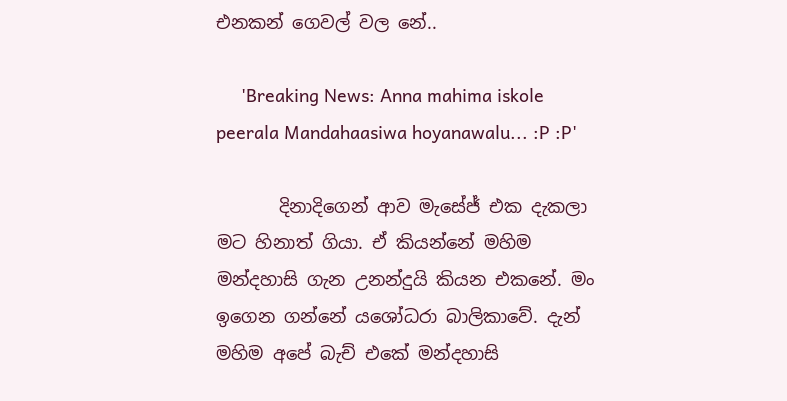එනකන් ගෙවල් වල නේ..

     'Breaking News: Anna mahima iskole peerala Mandahaasiwa hoyanawalu... :P :P'

       දිනාදිගෙන් ආව මැසේජ් එක දැකලා මට හිනාත් ගියා. ඒ කියන්නේ මහිම මන්දහාසි ගැන උනන්දුයි කියන එකනේ. මං ඉගෙන ගන්නේ යශෝධරා බාලිකාවේ. දැන් මහිම අපේ බැච් එකේ මන්දහාසි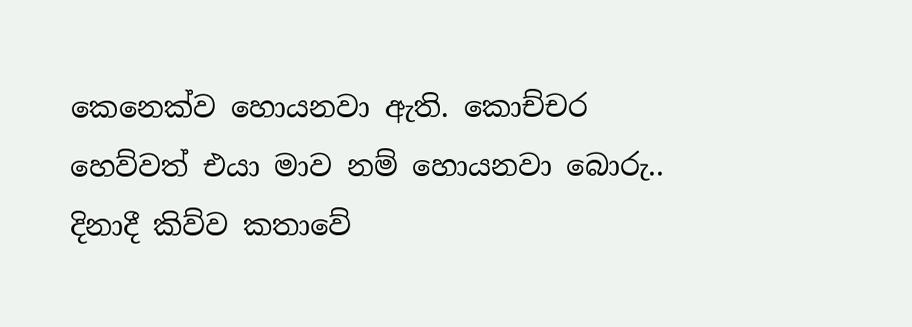කෙනෙක්ව හොයනවා ඇති. කොච්චර හෙව්වත් එයා මාව නම් හොයනවා බොරු.. දිනාදී කිව්ව කතාවේ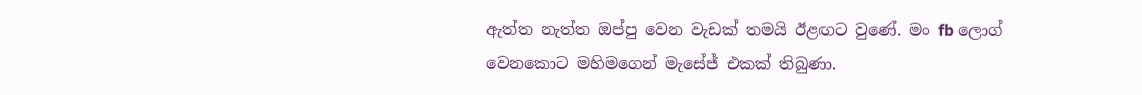ඇත්ත නැත්ත ඔප්පු වෙන වැඩක් තමයි ඊළඟට වුණේ. මං fb ලොග් වෙනකොට මහිමගෙන් මැසේජ් එකක් තිබුණා.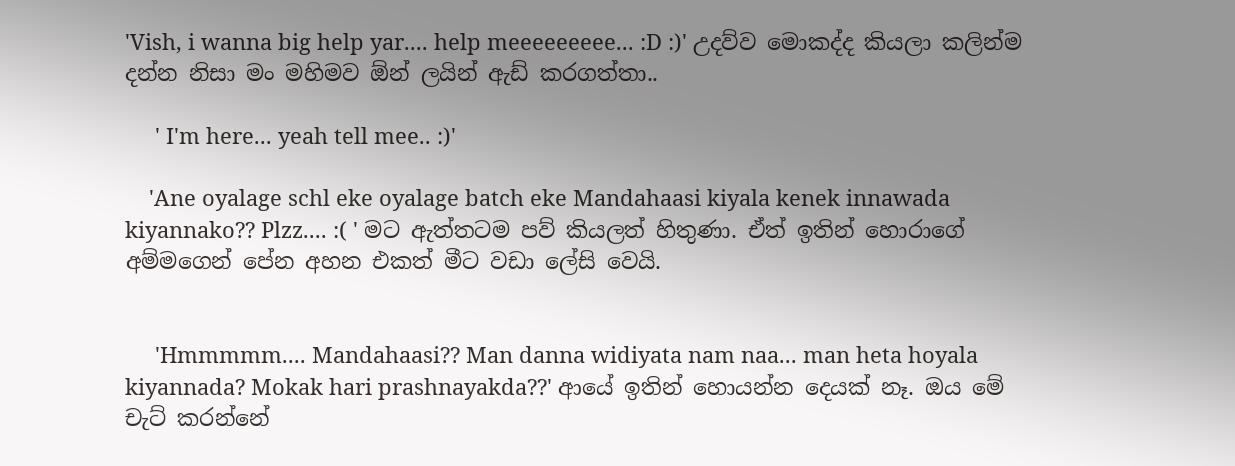'Vish, i wanna big help yar.... help meeeeeeeee... :D :)' උදව්ව මොකද්ද කියලා කලින්ම දන්න නිසා මං මහිමව ඕන් ලයින් ඇඩ් කරගත්තා..

     ' I'm here... yeah tell mee.. :)'

    'Ane oyalage schl eke oyalage batch eke Mandahaasi kiyala kenek innawada kiyannako?? Plzz.... :( ' මට ඇත්තටම පව් කියලත් හිතුණා. ඒත් ඉතින් හොරාගේ අම්මගෙන් පේන අහන එකත් මීට වඩා ලේසි වෙයි.


     'Hmmmmm.... Mandahaasi?? Man danna widiyata nam naa... man heta hoyala kiyannada? Mokak hari prashnayakda??' ආයේ ඉතින් හොයන්න දෙයක් නෑ. ඔය මේ චැට් කරන්නේ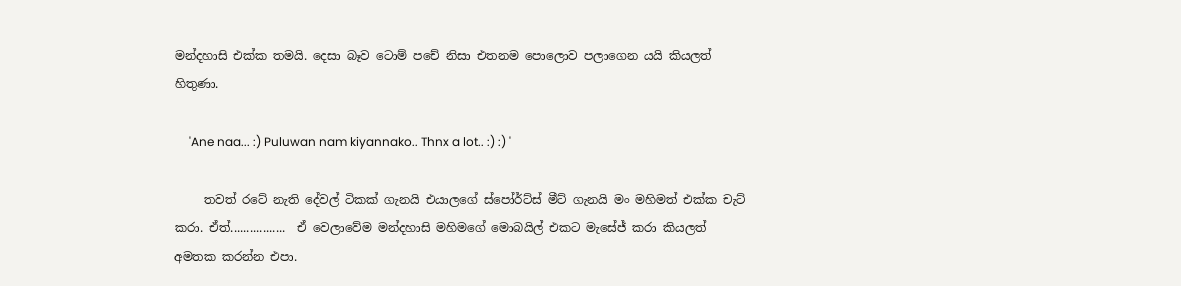මන්දහාසි එක්ක තමයි. දෙසා බෑව ටොම් පචේ නිසා එතනම පොලොව පලාගෙන යයි කියලත් හිතුණා.

     'Ane naa... :) Puluwan nam kiyannako.. Thnx a lot.. :) :) '

     තවත් රටේ නැති දේවල් ටිකක් ගැනයි එයාලගේ ස්පෝර්ට්ස් මීට් ගැනයි මං මහිමත් එක්ක චැට් කරා. ඒත්.................  ඒ වෙලාවේම මන්දහාසි මහිමගේ මොබයිල් එකට මැසේජ් කරා කියලත් අමතක කරන්න එපා.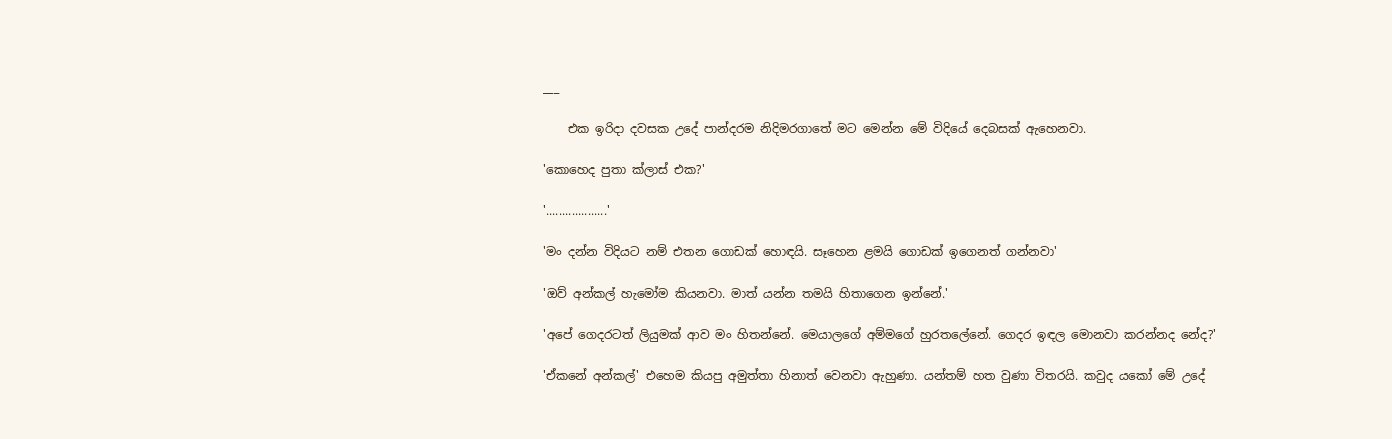___

    එක ඉරිදා දවසක උදේ පාන්දරම නිදිමරගාතේ මට මෙන්න මේ විදියේ දෙබසක් ඇහෙනවා.

'කොහෙද පුතා ක්ලාස් එක?'

'...................'

'මං දන්න විදියට නම් එතන ගොඩක් හොඳයි. සෑහෙන ළමයි ගොඩක් ඉගෙනත් ගන්නවා'

'ඔව් අන්කල් හැමෝම කියනවා. මාත් යන්න තමයි හිතාගෙන ඉන්නේ.'

'අපේ ගෙදරටත් ලියුමක් ආව මං හිතන්නේ. මෙයාලගේ අම්මගේ හුරතලේනේ. ගෙදර ඉඳල මොනවා කරන්නද නේද?'

'ඒකනේ අන්කල්' එහෙම කියපු අමුත්තා හිනාත් වෙනවා ඇහුණා. යන්තම් හත වුණා විතරයි. කවුද යකෝ මේ උදේ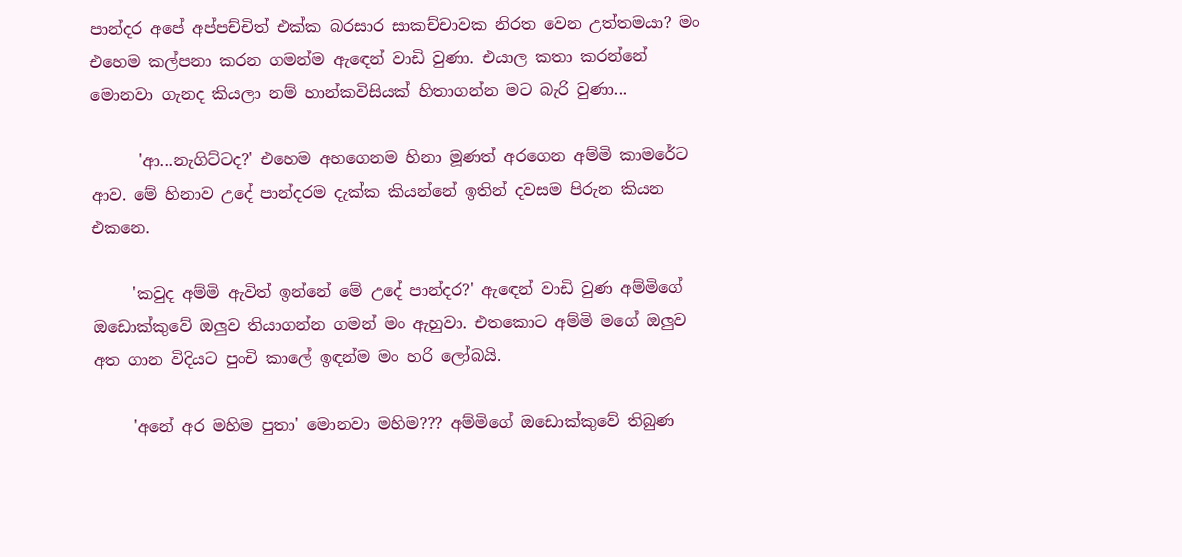පාන්දර අපේ අප්පච්චිත් එක්ක බරසාර සාකච්චාවක නිරත වෙන උත්තමයා? මං එහෙම කල්පනා කරන ගමන්ම ඇඳෙන් වාඩි වුණා. එයාල කතා කරන්නේ මොනවා ගැනද කියලා නම් හාන්කවිසියක් හිතාගන්න මට බැරි වුණා...

      'ආ...නැගිට්ටද?' එහෙම අහගෙනම හිනා මූණත් අරගෙන අම්මි කාමරේට ආව. මේ හිනාව උදේ පාන්දරම දැක්ක කියන්නේ ඉතින් දවසම පිරුන කියන එකනෙ.

     'කවුද අම්මි ඇවිත් ඉන්නේ මේ උදේ පාන්දර?' ඇඳෙන් වාඩි වුණ අම්මිගේ ඔඩොක්කුවේ ඔලුව තියාගන්න ගමන් මං ඇහුවා. එතකොට අම්මි මගේ ඔලුව අත ගාන විදියට පුංචි කාලේ ඉඳන්ම මං හරි ලෝබයි.

     'අනේ අර මහිම පුතා' මොනවා මහිම??? අම්මිගේ ඔඩොක්කුවේ තිබුණ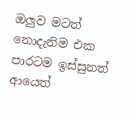ඔලුව මටත් නොදැනිම එක පාරටම ඉස්සුනත් ආයෙත්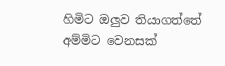හිමිට ඔලුව තියාගත්තේ අම්මිට වෙනසක්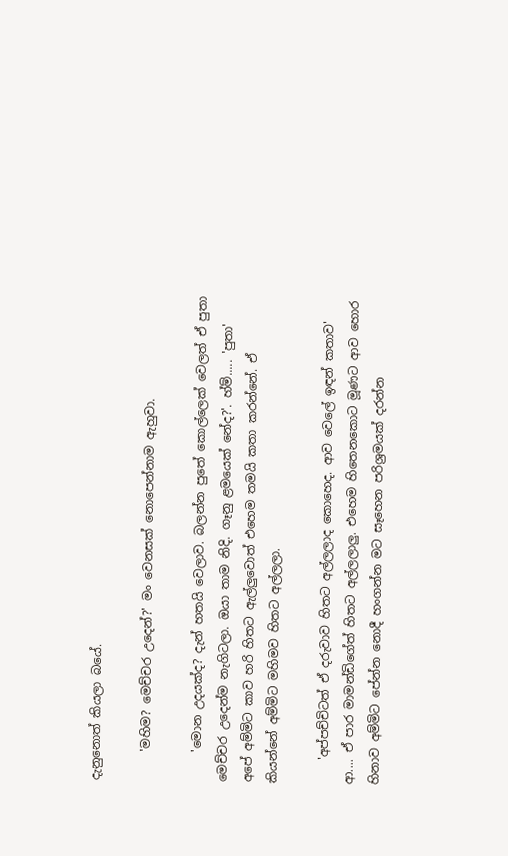දැනුනොත් කියලා බයේ.

     'මහිම? මෙච්චර උදෙන්?' මං වෙනසක් නොපෙන්නාම ඇහුවා.

     'මොන උදයක්ද? දැන් හතයි වෙලාව. බලන්න පුතේ කොල්ලෙක් වෙලත් ඒ පුතා මෙච්චර උදෙන්ම නැගිටලා. ඔයා තාම නිදි. ගෑනු ළමයෙක් නේද?'. හ්ම්..... 'පුතා' අපේ අම්මිට කාව හරි හිතට ඇල්ලුවොත් එහෙම තමයි කතා කරන්නේ. ඒ කියන්නේ අම්මිට මහිමව හිතට අල්ලලා.

    'අප්පච්චිටත් ඒ දරුවාව හිතට අල්ලලාද කොහෙද. ආව වෙලේ ඉඳන් කතාව' ආ.... ඒ පාර මාමන්ඩිගේත් හිතට අල්ලලාලු. එහෙම හිතෙනකොට මූණට ආව හොර හිනාව අම්මිට පේන්න නොදී හංගන්න මට සෑහෙන පරිශ්‍රමයක් දරන්න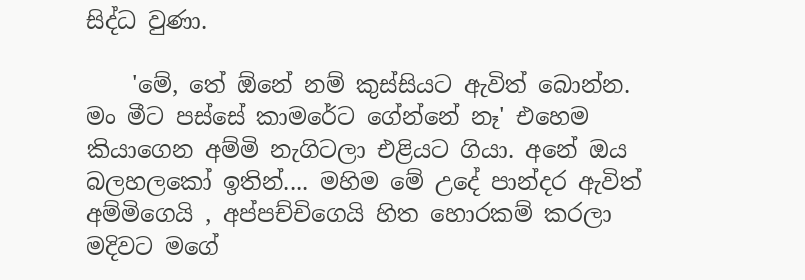සිද්ධ වුණා.

    'මේ, තේ ඕනේ නම් කුස්සියට ඇවිත් බොන්න. මං මීට පස්සේ කාමරේට ගේන්නේ නෑ' එහෙම කියාගෙන අම්මි නැගිටලා එළියට ගියා. අනේ ඔය බලහලකෝ ඉතින්.... මහිම මේ උදේ පාන්දර ඇවිත් අම්මිගෙයි , අප්පච්චිගෙයි හිත හොරකම් කරලා මදිවට මගේ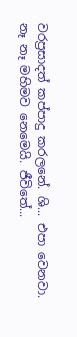වරප්‍රසාදත් කප්පාදු කරලනේ. ශි... එපා වෙනවා. නෑ නෑ මහිමව නෙමෙයි. ජීවිතේ...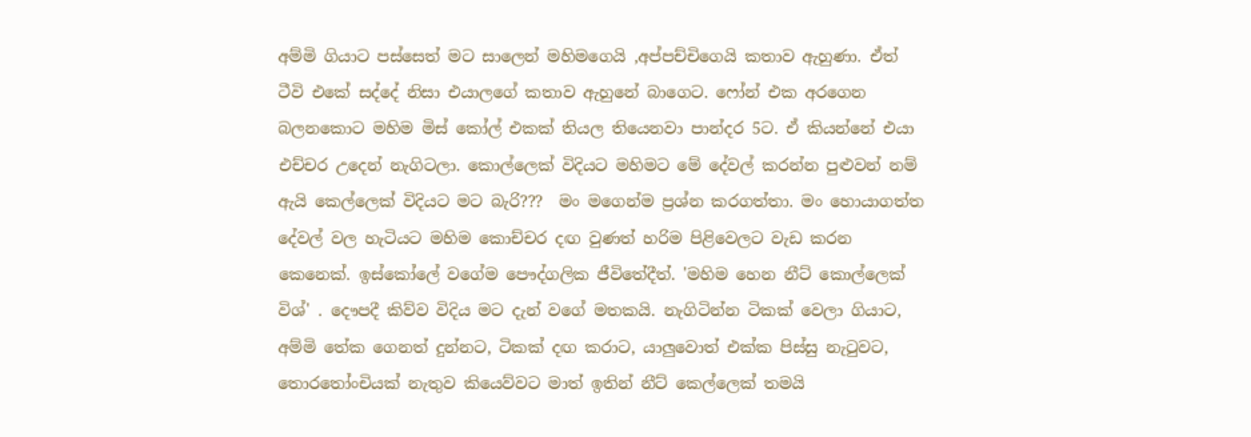අම්මි ගියාට පස්සෙත් මට සාලෙන් මහිමගෙයි ,අප්පච්චිගෙයි කතාව ඇහුණා. ඒත් ටීවි එකේ සද්දේ නිසා එයාලගේ කතාව ඇහුනේ බාගෙට. ෆෝන් එක අරගෙන බලනකොට මහිම මිස් කෝල් එකක් තියල තියෙනවා පාන්දර 5ට. ඒ කියන්නේ එයා එච්චර උදෙන් නැගිටලා. කොල්ලෙක් විදියට මහිමට මේ දේවල් කරන්න පුළුවන් නම් ඇයි කෙල්ලෙක් විදියට මට බැරි???  මං මගෙන්ම ප්‍රශ්න කරගත්තා. මං හොයාගත්ත දේවල් වල හැටියට මහිම කොච්චර දඟ වුණත් හරිම පිළිවෙලට වැඩ කරන කෙනෙක්. ඉස්කෝලේ වගේම පෞද්ගලික ජීවිතේදීත්. 'මහිම හෙන නීට් කොල්ලෙක් විශ්' . දෞපදී කිව්ව විදිය මට දැන් වගේ මතකයි. නැගිටින්න ටිකක් වෙලා ගියාට, අම්මි තේක ගෙනත් දුන්නට, ටිකක් දඟ කරාට, යාලුවොත් එක්ක පිස්සු නැටුවට, තොරතෝංචියක් නැතුව කියෙව්වට මාත් ඉතින් නීට් කෙල්ලෙක් තමයි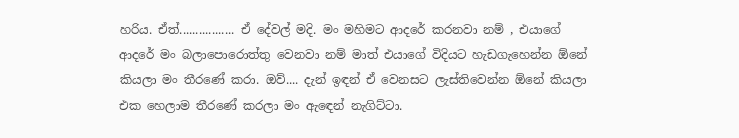හරිය. ඒත්................. ඒ දේවල් මදි. මං මහිමට ආදරේ කරනවා නම් , එයාගේ ආදරේ මං බලාපොරොත්තු වෙනවා නම් මාත් එයාගේ විදියට හැඩගැහෙන්න ඕනේ කියලා මං තීරණේ කරා. ඔව්.... දැන් ඉඳන් ඒ වෙනසට ලැස්තිවෙන්න ඕනේ කියලා එක හෙලාම තීරණේ කරලා මං ඇඳෙන් නැගිට්ටා.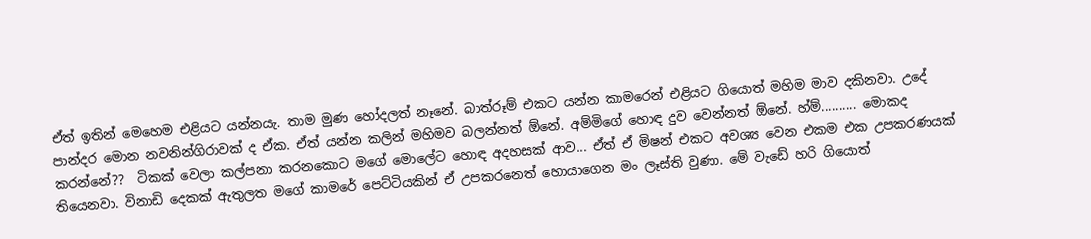ඒත් ඉතින් මෙහෙම එළියට යන්නයැ. තාම මුණ හෝදලත් නෑනේ. බාත්රූම් එකට යන්න කාමරෙන් එළියට ගියොත් මහිම මාව දකිනවා. උදේ පාන්දර මොන නවනින්ගිරාවක් ද ඒක. ඒත් යන්න කලින් මහිමව බලන්නත් ඕනේ. අම්මිගේ හොඳ දුව වෙන්නත් ඕනේ. හ්ම්.......... මොකද කරන්නේ??  ටිකක් වෙලා කල්පනා කරනකොට මගේ මොලේට හොඳ අදහසක් ආව... ඒත් ඒ මිෂන් එකට අවශ්‍ය වෙන එකම එක උපකරණයක් තියෙනවා. විනාඩි දෙකක් ඇතුලත මගේ කාමරේ පෙට්ටියකින් ඒ උපකරනෙත් හොයාගෙන මං ලෑස්ති වුණා. මේ වැඩේ හරි ගියොත්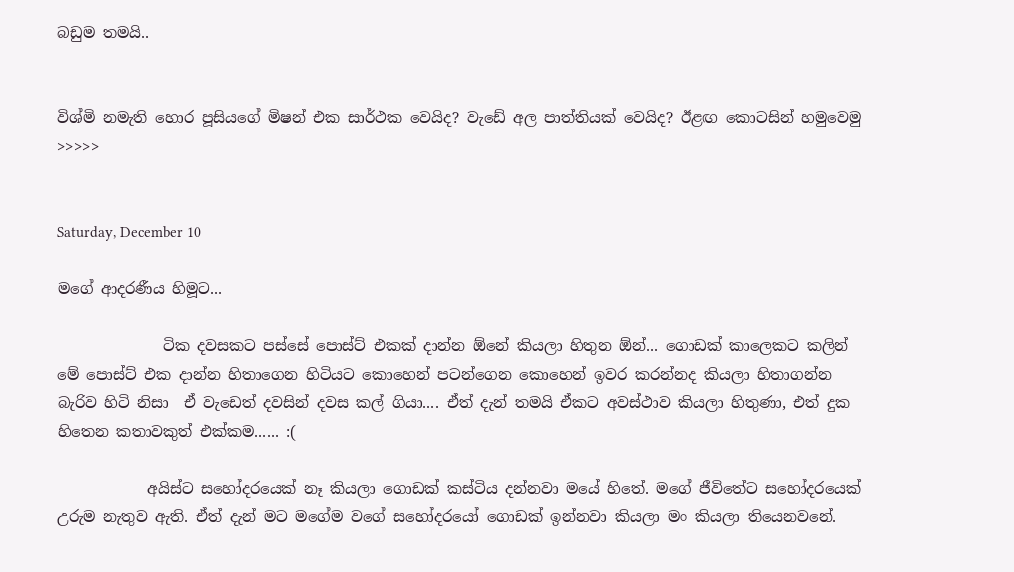බඩුම තමයි..


විශ්මි නමැති හොර පූසියගේ මිෂන් එක සාර්ථක වෙයිද? වැඩේ අල පාත්තියක් වෙයිද? ඊළඟ කොටසින් හමුවෙමු >>>>>


Saturday, December 10

මගේ ආදරණීය හිමූට...

              ටික දවසකට පස්සේ පොස්ට් එකක් දාන්න ඕනේ කියලා හිතුන ඕන්... ගොඩක් කාලෙකට කලින් මේ පොස්ට් එක දාන්න හිතාගෙන හිටියට කොහෙන් පටන්ගෙන කොහෙන් ඉවර කරන්නද කියලා හිතාගන්න බැරිව හිටි නිසා  ඒ වැඩෙත් දවසින් දවස කල් ගියා.... ඒත් දැන් තමයි ඒකට අවස්ථාව කියලා හිතුණා, එත් දුක හිතෙන කතාවකුත් එක්කම...... :(

            අයිස්ට සහෝදරයෙක් නෑ කියලා ගොඩක් කස්ටිය දන්නවා මයේ හිතේ. මගේ ජීවිතේට සහෝදරයෙක් උරුම නැතුව ඇති. ඒත් දැන් මට මගේම වගේ සහෝදරයෝ ගොඩක් ඉන්නවා කියලා මං කියලා තියෙනවනේ.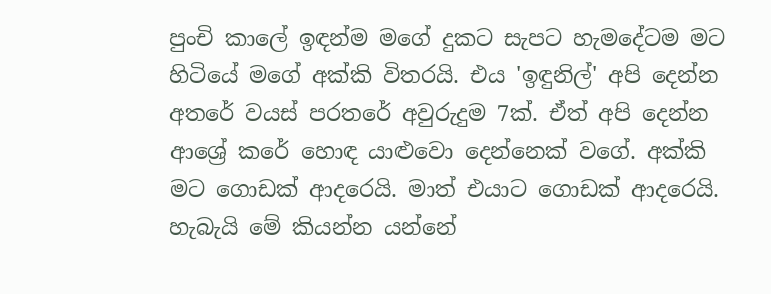පුංචි කාලේ ඉඳන්ම මගේ දුකට සැපට හැමදේටම මට හිටියේ මගේ අක්කි විතරයි. එය 'ඉඳුනිල්' අපි දෙන්න අතරේ වයස් පරතරේ අවුරුදුම 7ක්. ඒත් අපි දෙන්න ආශ්‍රේ කරේ හොඳ යාළුවො දෙන්නෙක් වගේ. අක්කි මට ගොඩක් ආදරෙයි. මාත් එයාට ගොඩක් ආදරෙයි. හැබැයි මේ කියන්න යන්නේ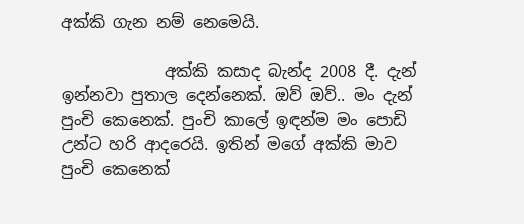අක්කි ගැන නම් නෙමෙයි.

             අක්කි කසාද බැන්ද 2008 දී. දැන් ඉන්නවා පුතාල දෙන්නෙක්. ඔව් ඔව්.. මං දැන් පුංචි කෙනෙක්. පුංචි කාලේ ඉඳන්ම මං පොඩි උන්ට හරි ආදරෙයි. ඉතින් මගේ අක්කි මාව පුංචි කෙනෙක්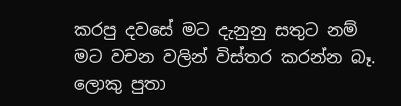කරපු දවසේ මට දැනුනු සතුට නම් මට වචන වලින් විස්තර කරන්න බෑ. ලොකු පුතා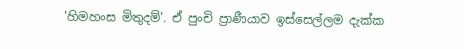'හිමහංස මිතුදම්'. ඒ පුංචි ප්‍රාණීයාව ඉස්සෙල්ලම දැක්ක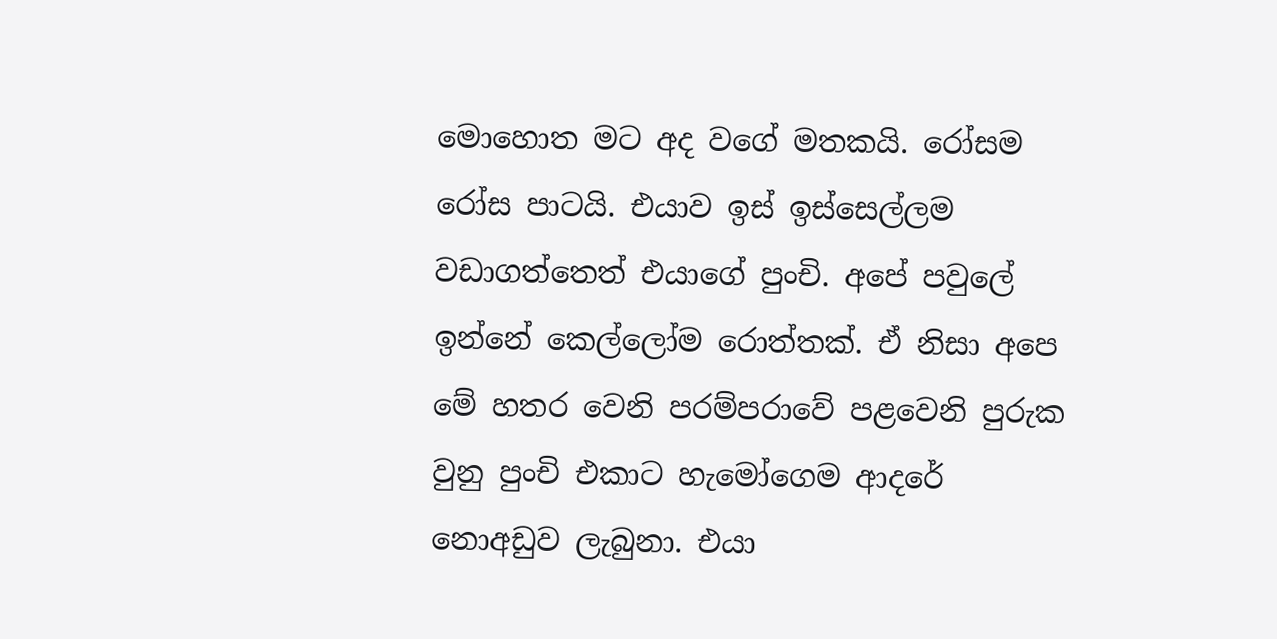මොහොත මට අද වගේ මතකයි. රෝසම රෝස පාටයි. එයාව ඉස් ඉස්සෙල්ලම වඩාගත්තෙත් එයාගේ පුංචි. අපේ පවුලේ ඉන්නේ කෙල්ලෝම රොත්තක්. ඒ නිසා අපෙ මේ හතර වෙනි පරම්පරාවේ පළවෙනි පුරුක වුනු පුංචි එකාට හැමෝගෙම ආදරේ නොඅඩුව ලැබුනා. එයා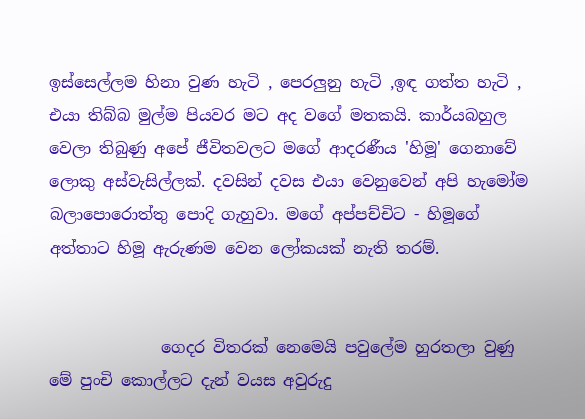ඉස්සෙල්ලම හිනා වුණ හැටි , පෙරලුනු හැටි ,ඉඳ ගත්ත හැටි , එයා තිබ්බ මුල්ම පියවර මට අද වගේ මතකයි. කාර්යබහුල වෙලා තිබුණු අපේ ජීවිතවලට මගේ ආදරණීය 'හිමූ' ගෙනාවේ ලොකු අස්වැසිල්ලක්. දවසින් දවස එයා වෙනුවෙන් අපි හැමෝම බලාපොරොත්තු පොදි ගැහුවා. මගේ අප්පච්චිට - හිමූගේ අත්තාට හිමූ ඇරුණම වෙන ලෝකයක් නැති තරම්.


              ගෙදර විතරක් නෙමෙයි පවුලේම හුරතලා වුණු මේ පුංචි කොල්ලට දැන් වයස අවුරුදු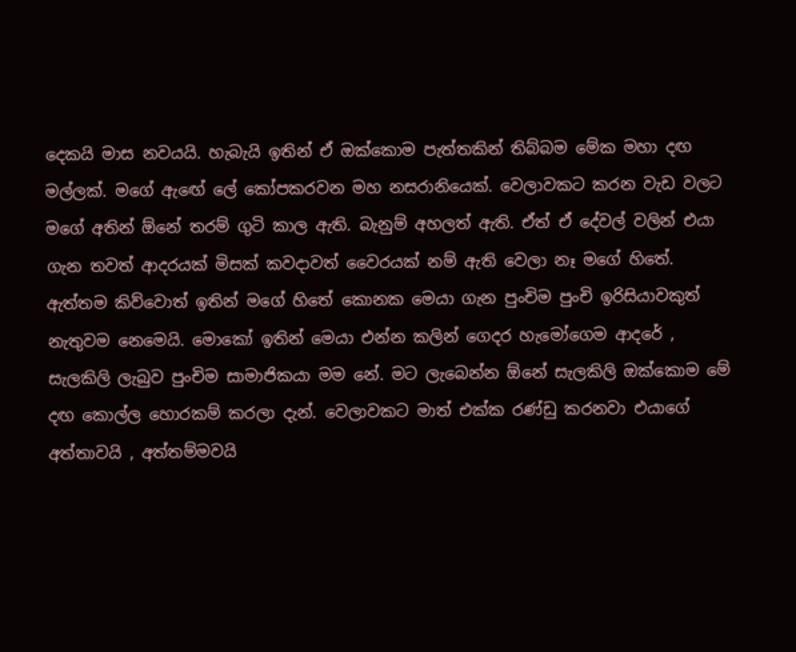දෙකයි මාස නවයයි. හැබැයි ඉතින් ඒ ඔක්කොම පැත්තකින් තිබ්බම මේක මහා දඟ මල්ලක්. මගේ ඇඟේ ලේ කෝපකරවන මහ නසරානියෙක්. වෙලාවකට කරන වැඩ වලට මගේ අතින් ඕනේ තරම් ගුටි කාල ඇති. බැනුම් අහලත් ඇති. ඒත් ඒ දේවල් වලින් එයා ගැන තවත් ආදරයක් මිසක් කවදාවත් වෛරයක් නම් ඇති වෙලා නෑ මගේ හිතේ. ඇත්තම කිව්වොත් ඉතින් මගේ හිතේ කොනක මෙයා ගැන පුංචිම පුංචි ඉරිසියාවකුත් නැතුවම නෙමෙයි. මොකෝ ඉතින් මෙයා එන්න කලින් ගෙදර හැමෝගෙම ආදරේ , සැලකිලි ලැබුව පුංචිම සාමාජිකයා මම නේ. මට ලැබෙන්න ඕනේ සැලකිලි ඔක්කොම මේ දඟ කොල්ල හොරකම් කරලා දැන්. වෙලාවකට මාත් එක්ක රණ්ඩු කරනවා එයාගේ අත්තාවයි , අත්තම්මවයි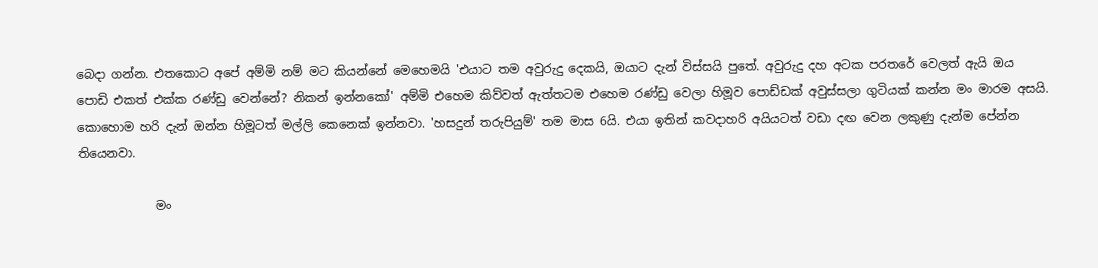බෙදා ගන්න. එතකොට අපේ අම්මි නම් මට කියන්නේ මෙහෙමයි 'එයාට තම අවුරුදු දෙකයි, ඔයාට දැන් විස්සයි පුතේ. අවුරුදු දහ අටක පරතරේ වෙලත් ඇයි ඔය පොඩි එකත් එක්ක රණ්ඩු වෙන්නේ? නිකන් ඉන්නකෝ' අම්මි එහෙම කිව්වත් ඇත්තටම එහෙම රණ්ඩු වෙලා හිමූව පොඩ්ඩක් අවුස්සලා ගුටියක් කන්න මං මාරම අසයි. කොහොම හරි දැන් ඔන්න හිමූටත් මල්ලි කෙනෙක් ඉන්නවා. 'හසදුන් තරුපියුම්' තම මාස 6යි. එයා ඉතින් කවදාහරි අයියටත් වඩා දඟ වෙන ලකුණු දැන්ම පේන්න තියෙනවා.

             මං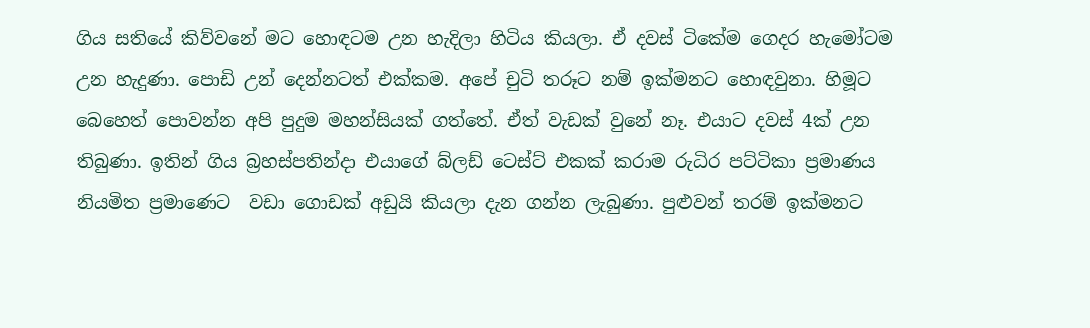ගිය සතියේ කිව්වනේ මට හොඳටම උන හැදිලා හිටිය කියලා. ඒ දවස් ටිකේම ගෙදර හැමෝටම උන හැදුණා. පොඩි උන් දෙන්නටත් එක්කම. අපේ චුටි තරූට නම් ඉක්මනට හොඳවුනා. හිමූට බෙහෙත් පොවන්න අපි පුදුම මහන්සියක් ගත්තේ. ඒත් වැඩක් වුනේ නෑ. එයාට දවස් 4ක් උන තිබුණා. ඉතින් ගිය බ්‍රහස්පතින්දා එයාගේ බ්ලඩ් ටෙස්ට් එකක් කරාම රුධිර පට්ටිකා ප්‍රමාණය නියමිත ප්‍රමාණෙට  වඩා ගොඩක් අඩුයි කියලා දැන ගන්න ලැබුණා. පුළුවන් තරම් ඉක්මනට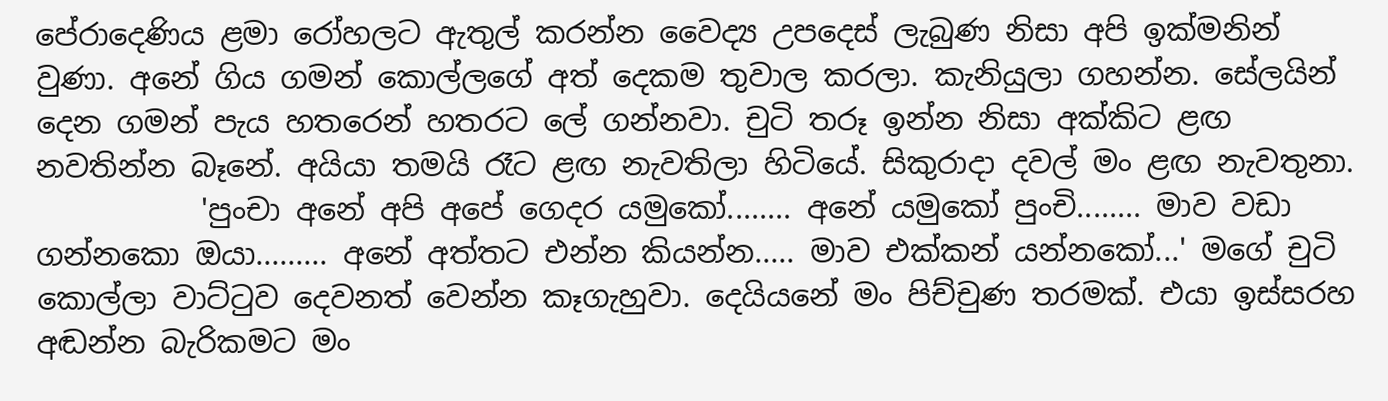පේරාදෙණිය ළමා රෝහලට ඇතුල් කරන්න වෛද්‍ය උපදෙස් ලැබුණ නිසා අපි ඉක්මනින් වුණා. අනේ ගිය ගමන් කොල්ලගේ අත් දෙකම තුවාල කරලා. කැනියුලා ගහන්න. සේලයින් දෙන ගමන් පැය හතරෙන් හතරට ලේ ගන්නවා. චුටි තරූ ඉන්න නිසා අක්කිට ළඟ නවතින්න බෑනේ. අයියා තමයි රෑට ළඟ නැවතිලා හිටියේ. සිකුරාදා දවල් මං ළඟ නැවතුනා.
           'පුංචා අනේ අපි අපේ ගෙදර යමුකෝ........ අනේ යමුකෝ පුංචි........ මාව වඩා ගන්නකො ඔයා......... අනේ අත්තට එන්න කියන්න..... මාව එක්කන් යන්නකෝ...' මගේ චුටි කොල්ලා වාට්ටුව දෙවනත් වෙන්න කෑගැහුවා. දෙයියනේ මං පිච්චුණ තරමක්. එයා ඉස්සරහ අඬන්න බැරිකමට මං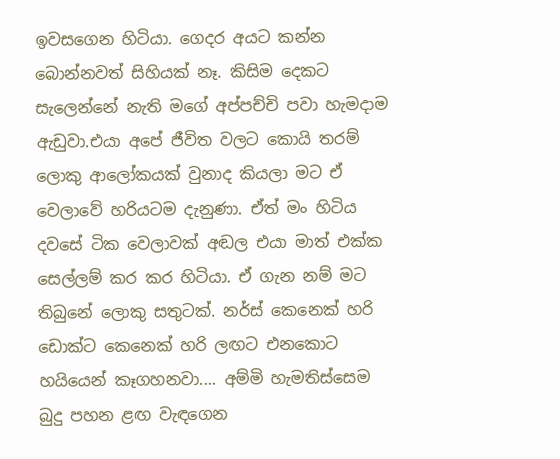ඉවසගෙන හිටියා. ගෙදර අයට කන්න බොන්නවත් සිහියක් නෑ. කිසිම දෙකට සැලෙන්නේ නැති මගේ අප්පච්චි පවා හැමදාම ඇඩුවා.එයා අපේ ජීවිත වලට කොයි තරම් ලොකු ආලෝකයක් වුනාද කියලා මට ඒ වෙලාවේ හරියටම දැනුණා. ඒත් මං හිටිය දවසේ ටික වෙලාවක් අඬල එයා මාත් එක්ක සෙල්ලම් කර කර හිටියා. ඒ ගැන නම් මට තිබුනේ ලොකු සතුටක්. නර්ස් කෙනෙක් හරි ඩොක්ට කෙනෙක් හරි ලඟට එනකොට හයියෙන් කෑගහනවා.... අම්මි හැමතිස්සෙම බුදු පහන ළඟ වැඳගෙන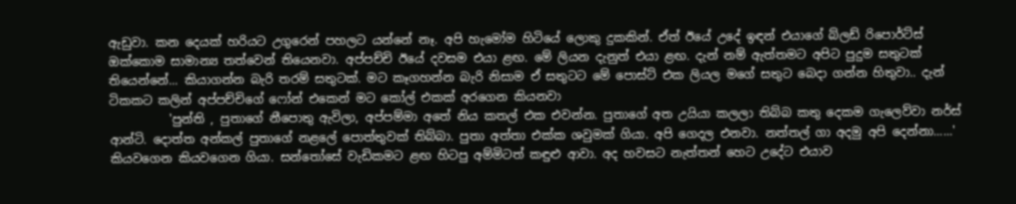ඇඩුවා. කන දෙයක් හරියට උගුරෙන් පහලට යන්නේ නෑ. අපි හැමෝම හිටියේ ලොකු දුකකින්. ඒත් ඊයේ උදේ ඉඳන් එයාගේ බ්ලඩ් රිපොර්ට්ස් ඔක්කොම සාමාන්‍ය තත්වෙන් තියෙනවා. අප්පච්චි ඊයේ දවසම එයා ළඟ. මේ ලියන දැනුත් එයා ළඟ. දැන් නම් ඇත්තමට අපිට පුදුම සතුටක් තියෙන්නේ... කියාගන්න බැරි තරම් සතුටක්. මට කෑගහන්න බැරි නිසාම ඒ සතුටට මේ පොස්ට් එක ලියල මගේ සතුට බෙදා ගන්න හිතුවා.. දැන් ටිකකට කලින් අප්පච්චිගේ ෆෝන් එකෙන් මට කෝල් එකක් අරගෙන කියනවා
          'පුන්ති , පුතාගේ නීපොතු ඇවිලා, අප්පම්මා අතේ නිය කතල් එක එවන්න. පුතාගේ අත උයියා කලලා තිබ්බ කතු දෙකම ගැලෙව්වා නර්ස් ආන්ටි. දොත්ත අන්කල් පුතාගේ නළලේ පොත්තුවක් තිබ්බා. පුතා අත්තා එක්ක ශවුමක් ගියා. අපි ගෙදල එනවා. නත්තල් ගා අදමු අපි දෙන්නා......' කියවගෙන කියවගෙන ගියා. සන්තෝසේ වැඩිකමට ළඟ හිටපු අම්මිටත් කඳුළු ආවා. අද හවසට නැත්තන් හෙට උදේට එයාව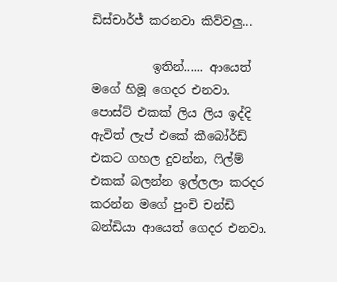ඩිස්චාර්ජ් කරනවා කිව්වලු...

          ඉතින්...... ආයෙත් මගේ හිමූ ගෙදර එනවා. පොස්ට් එකක් ලිය ලිය ඉද්දි ඇවිත් ලැප් එකේ කීබෝර්ඩ් එකට ගහල දුවන්න, ෆිල්ම් එකක් බලන්න ඉල්ලලා කරදර කරන්න මගේ පුංචි චන්ඩි බන්ඩියා ආයෙත් ගෙදර එනවා.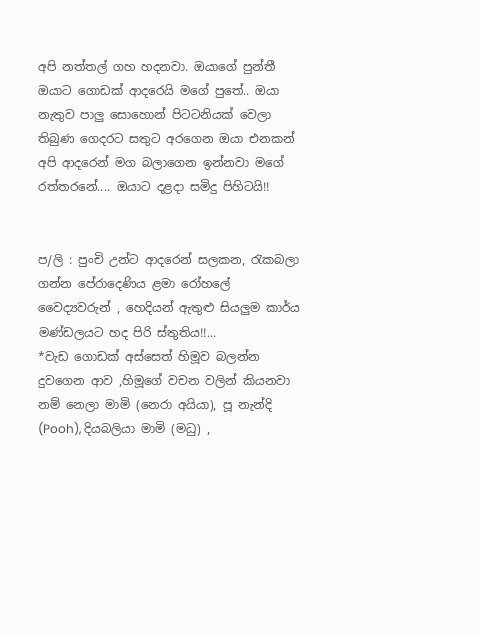අපි නත්තල් ගහ හදනවා. ඔයාගේ පුන්තී ඔයාට ගොඩක් ආදරෙයි මගේ පුතේ.. ඔයා නැතුව පාලු සොහොන් පිටටනියක් වෙලා තිබුණ ගෙදරට සතුට අරගෙන ඔයා එනකන් අපි ආදරෙන් මග බලාගෙන ඉන්නවා මගේ රත්තරනේ.... ඔයාට දළදා සමිදු පිහිටයි!!


ප/ලි : පුංචි උන්ට ආදරෙන් සලකන, රැකබලා ගන්න පේරාදෙණිය ළමා රෝහලේ වෛද්‍යවරුන් , හෙදියන් ඇතුළු සියලුම කාර්ය මණ්ඩලයට හද පිරි ස්තුතිය!!...
*වැඩ ගොඩක් අස්සෙත් හිමූව බලන්න දුවගෙන ආව ,හිමූගේ වචන වලින් කියනවා නම් නෙලා මාමි (නෙරා අයියා), පූ නැන්දි (Pooh), දියබලියා මාමි (මධු) ,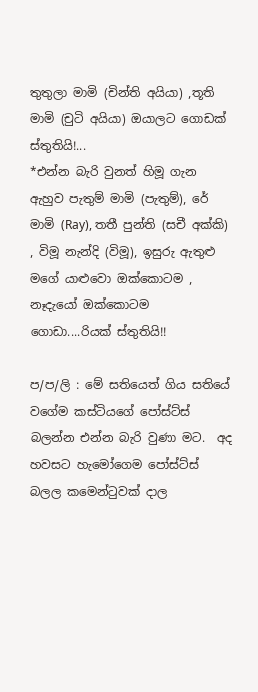තුතුලා මාමි (චින්ති අයියා) ,තූති මාමි (චුටි අයියා) ඔයාලට ගොඩක් ස්තුතියි!...
*එන්න බැරි වුනත් හිමූ ගැන ඇහුව පැතුම් මාමි (පැතුම්), රේ මාමි (Ray), තතී පුන්ති (සචී අක්කි) , විමූ නැන්දි (විමූ), ඉසුරු ඇතුළු මගේ යාළුවො ඔක්කොටම , නෑදැයෝ ඔක්කොටම ගොඩා....රියක් ස්තුතියි!!

ප/ප/ලි : මේ සතියෙත් ගිය සතියේ වගේම කස්ටියගේ පෝස්ට්ස් බලන්න එන්න බැරි වුණා මට.  අද හවසට හැමෝගෙම පෝස්ට්ස් බලල කමෙන්ටුවක් දාල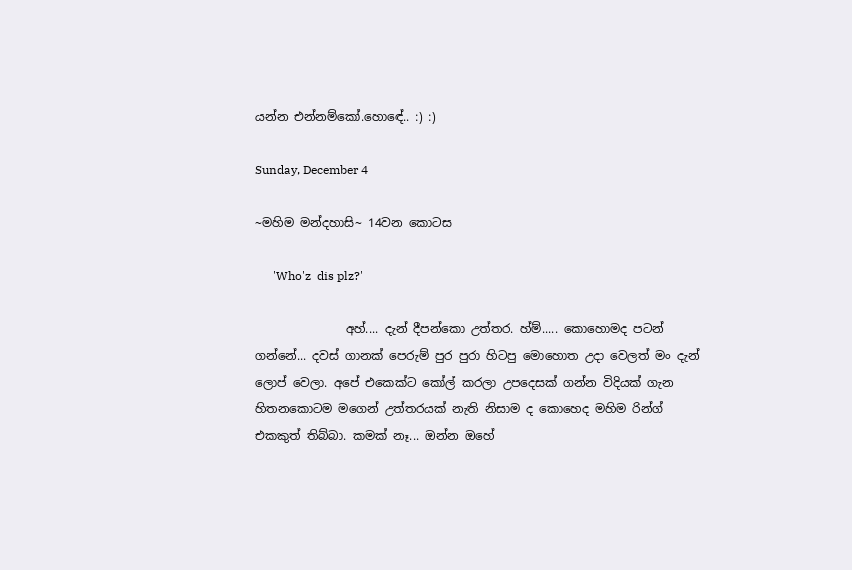යන්න එන්නම්කෝ.හොඳේ.. :) :)

Sunday, December 4

~මහිම මන්දහාසි~ 14වන කොටස

      'Who'z  dis plz?'

               අහ්.... දැන් දීපන්කො උත්තර. හ්ම්..... කොහොමද පටන් ගන්නේ... දවස් ගානක් පෙරුම් පුර පුරා හිටපු මොහොත උදා වෙලත් මං දැන් ලොප් වෙලා. අපේ එකෙක්ට කෝල් කරලා උපදෙසක් ගන්න විදියක් ගැන හිතනකොටම මගෙන් උත්තරයක් නැති නිසාම ද කොහෙද මහිම රින්ග් එකකුත් තිබ්බා. කමක් නෑ... ඔන්න ඔහේ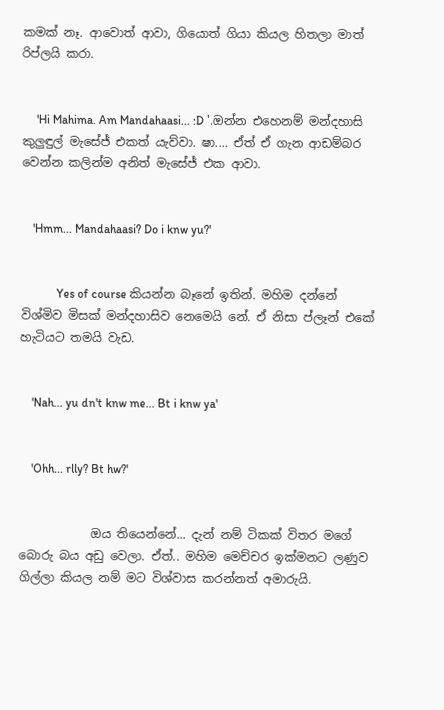කමක් නෑ. ආවොත් ආවා, ගියොත් ගියා කියල හිතලා මාත් රිප්ලයි කරා.


     'Hi Mahima. Am Mandahaasi... :D '.ඔන්න එහෙනම් මන්දහාසි කුලුඳුල් මැසේජ් එකත් යැව්වා. ෂා.... ඒත් ඒ ගැන ආඩම්බර වෙන්න කලින්ම අනිත් මැසේජ් එක ආවා.


    'Hmm... Mandahaasi? Do i knw yu?'


            Yes of course කියන්න බෑනේ ඉතින්. මහිම දන්නේ විශ්මිව මිසක් මන්දහාසිව නෙමෙයි නේ. ඒ නිසා ප්ලෑන් එකේ හැටියට තමයි වැඩ.


    'Nah... yu dn't knw me... Bt i knw ya'


    'Ohh... rlly? Bt hw?'


            ඔය තියෙන්නේ... දැන් නම් ටිකක් විතර මගේ බොරු බය අඩු වෙලා. ඒත්.. මහිම මෙච්චර ඉක්මනට ලණුව ගිල්ලා කියල නම් මට විශ්වාස කරන්නත් අමාරුයි.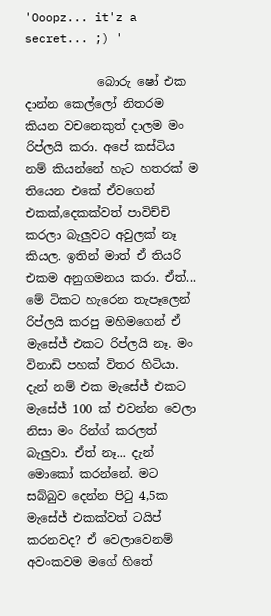'Ooopz... it'z a secret... ;) '

            බොරු ෂෝ එක දාන්න කෙල්ලෝ නිතරම කියන වචනෙකුත් දාලම මං රිප්ලයි කරා. අපේ කස්ටිය නම් කියන්නේ හැට හතරක් ම තියෙන එකේ ඒවගෙන් එකක්,දෙකක්වත් පාවිච්චි කරලා බැලුවට අවුලක් නෑ කියල. ඉතින් මාත් ඒ තියරි එකම අනුගමනය කරා. ඒත්... මේ ටිකට හැරෙන තැපෑලෙන් රිප්ලයි කරපු මහිමගෙන් ඒ මැසේජ් එකට රිප්ලයි නෑ. මං විනාඩි පහක් විතර හිටියා. දැන් නම් එක මැසේජ් එකට මැසේජ් 100 ක් එවන්න වෙලා නිසා මං රින්ග් කරලත් බැලුවා. ඒත් නෑ... දැන් මොකෝ කරන්නේ. මට සබ්බුව දෙන්න පිටු 4,5ක මැසේජ් එකක්වත් ටයිප් කරනවද? ඒ වෙලාවෙනම් අවංකවම මගේ හිතේ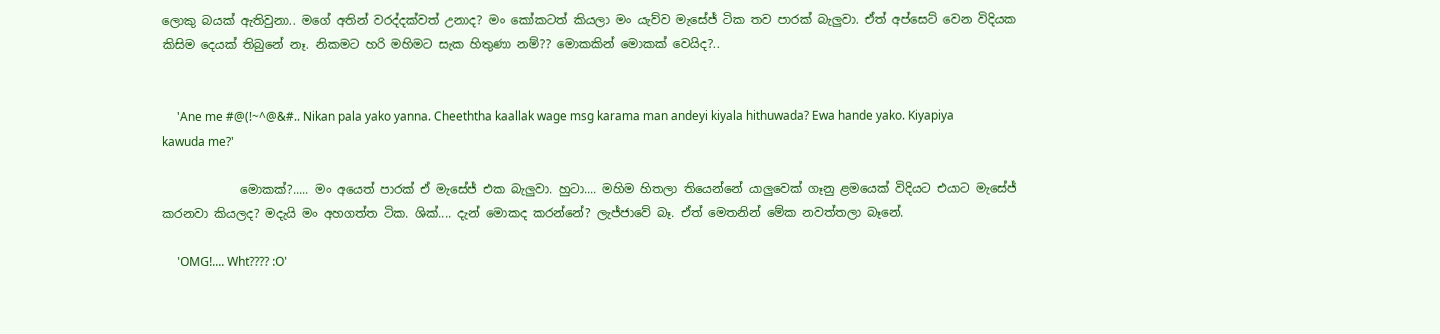ලොකු බයක් ඇතිවුනා.. මගේ අතින් වරද්දක්වත් උනාද? මං කෝකටත් කියලා මං යැව්ව මැසේජ් ටික තව පාරක් බැලුවා. ඒත් අප්සෙට් වෙන විදියක කිසිම දෙයක් තිබුනේ නෑ. නිකමට හරි මහිමට සැක හිතුණා නම්?? මොකකින් මොකක් වෙයිද?..


     'Ane me #@(!~^@&#.. Nikan pala yako yanna. Cheeththa kaallak wage msg karama man andeyi kiyala hithuwada? Ewa hande yako. Kiyapiya kawuda me?'

             මොකක්?..... මං අයෙත් පාරක් ඒ මැසේජ් එක බැලුවා. හුටා.... මහිම හිතලා තියෙන්නේ යාලුවෙක් ගෑනු ළමයෙක් විදියට එයාට මැසේජ් කරනවා කියලද? මදැයි මං අහගත්ත ටික. ශික්.... දැන් මොකද කරන්නේ? ලැජ්ජාවේ බෑ. ඒත් මෙතනින් මේක නවත්තලා බෑනේ.

     'OMG!.... Wht???? :O'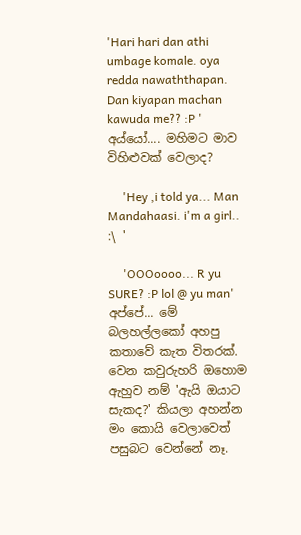'Hari hari dan athi umbage komale. oya redda nawaththapan. Dan kiyapan machan kawuda me?? :P ' අය්යෝ.... මහිමට මාව විහිළුවක් වෙලාද?

     'Hey ,i told ya... Man Mandahaasi. i'm a girl..  :\ '

     'OOOoooo... R yu SURE? :P lol @ yu man' අප්පේ... මේ බලහල්ලකෝ අහපු කතාවේ කැත විතරක්. වෙන කවුරුහරි ඔහොම ඇහුව නම් 'ඇයි ඔයාට සැකද?' කියලා අහන්න මං කොයි වෙලාවෙත් පසුබට වෙන්නේ නෑ.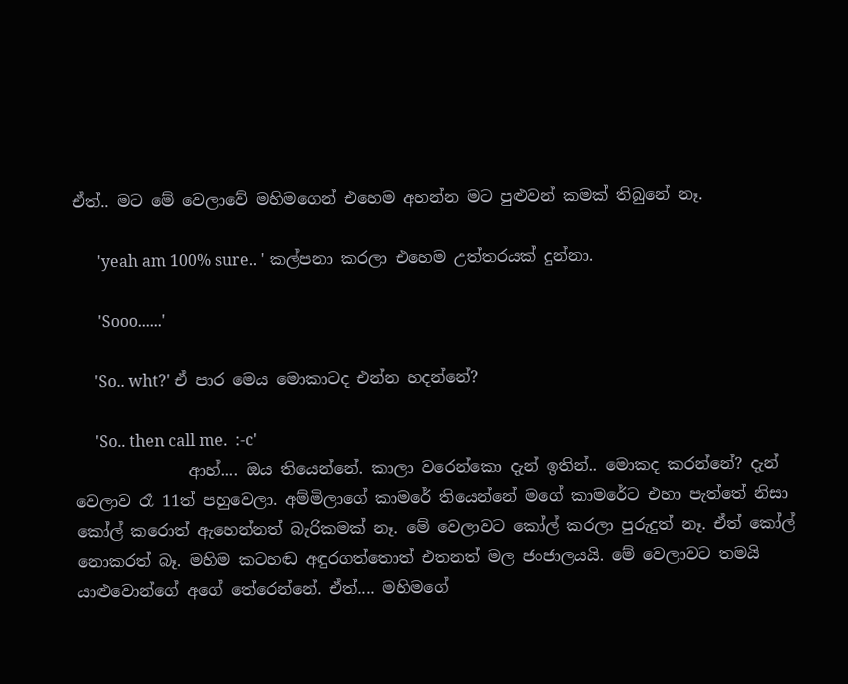ඒත්.. මට මේ වෙලාවේ මහිමගෙන් එහෙම අහන්න මට පුළුවන් කමක් තිබුනේ නෑ.

      'yeah am 100% sure.. ' කල්පනා කරලා එහෙම උත්තරයක් දුන්නා.

      'Sooo......'

     'So.. wht?' ඒ පාර මෙය මොකාටද එන්න හදන්නේ?

     'So.. then call me.  :-c'
              ආහ්.... ඔය තියෙන්නේ. කාලා වරෙන්කො දැන් ඉතින්.. මොකද කරන්නේ? දැන් වෙලාව රෑ 11ත් පහුවෙලා. අම්මිලාගේ කාමරේ තියෙන්නේ මගේ කාමරේට එහා පැත්තේ නිසා කෝල් කරොත් ඇහෙන්නත් බැරිකමක් නෑ. මේ වෙලාවට කෝල් කරලා පුරුදුත් නෑ. ඒත් කෝල් නොකරත් බෑ. මහිම කටහඬ අඳුරගත්තොත් එතනත් මල ජංජාලයයි. මේ වෙලාවට තමයි යාළුවොන්ගේ අගේ තේරෙන්නේ. ඒත්.... මහිමගේ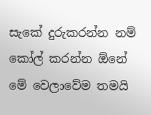සැකේ දුරුකරන්න නම් කෝල් කරන්න ඕනේ මේ වෙලාවේම තමයි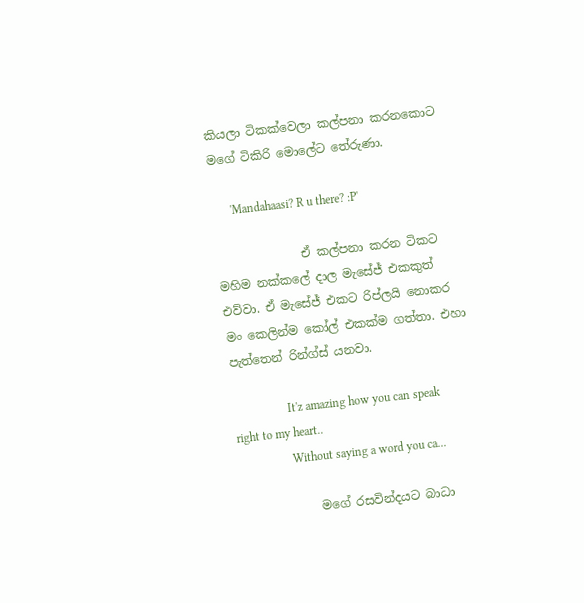කියලා ටිකක්වෙලා කල්පනා කරනකොට මගේ ටිකිරි මොලේට තේරුණා.

      'Mandahaasi? R u there? :P'

              ඒ කල්පනා කරන ටිකට මහිම නක්කලේ දාල මැසේජ් එකකුත් එව්වා. ඒ මැසේජ් එකට රිප්ලයි නොකර මං කෙලින්ම කෝල් එකක්ම ගත්තා. එහා පැත්තෙන් රින්ග්ස් යනවා.

                  It'z amazing how you can speak right to my heart..
                  Without saying a word you ca...

             මගේ රසවින්දයට බාධා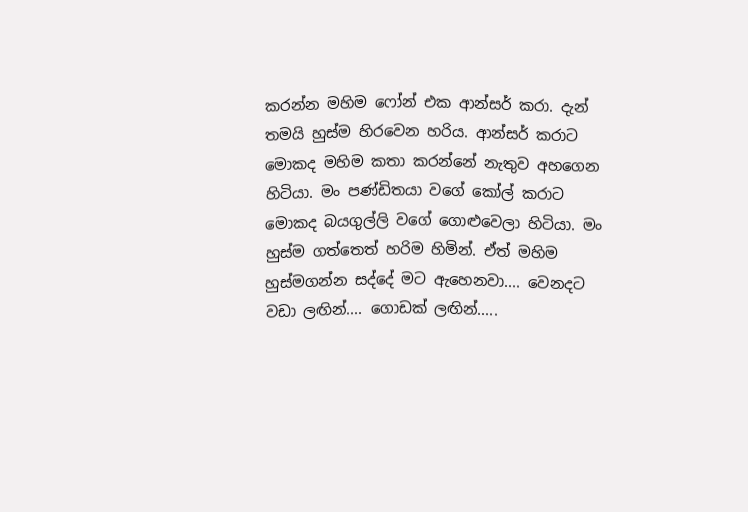කරන්න මහිම ෆෝන් එක ආන්සර් කරා. දැන් තමයි හුස්ම හිරවෙන හරිය. ආන්සර් කරාට මොකද මහිම කතා කරන්නේ නැතුව අහගෙන හිටියා. මං පණ්ඩිතයා වගේ කෝල් කරාට මොකද බයගුල්ලි වගේ ගොළුවෙලා හිටියා. මං හුස්ම ගත්තෙත් හරිම හිමින්. ඒත් මහිම හුස්මගන්න සද්දේ මට ඇහෙනවා.... වෙනදට වඩා ලඟින්.... ගොඩක් ලඟින්.....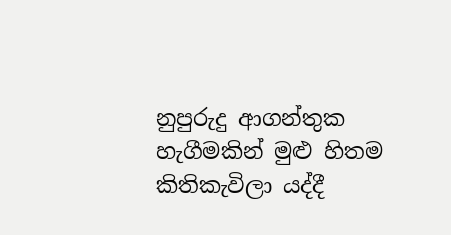නුපුරුදු ආගන්තුක හැගීමකින් මුළු හිතම කිතිකැවිලා යද්දී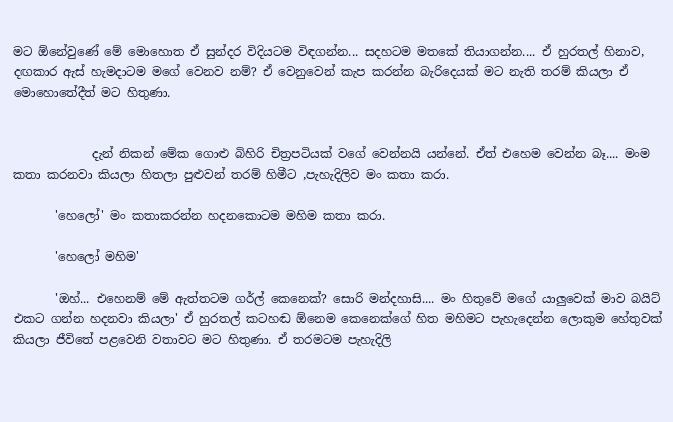මට ඕනේවුණේ මේ මොහොත ඒ සුන්දර විදියටම විඳගන්න... සදහටම මතකේ තියාගන්න.... ඒ හුරතල් හිනාව, දඟකාර ඇස් හැමදාටම මගේ වෙනව නම්? ඒ වෙනුවෙන් කැප කරන්න බැරිදෙයක් මට නැති තරම් කියලා ඒ මොහොතේදීත් මට හිතුණා.


             දැන් නිකන් මේක ගොළු බිහිරි චිත්‍රපටියක් වගේ වෙන්නයි යන්නේ. ඒත් එහෙම වෙන්න බෑ.... මංම කතා කරනවා කියලා හිතලා පුළුවන් තරම් හිමීට ,පැහැදිලිව මං කතා කරා.

       'හෙලෝ' මං කතාකරන්න හදනකොටම මහිම කතා කරා.

       'හෙලෝ මහිම'

       'ඔහ්... එහෙනම් මේ ඇත්තටම ගර්ල් කෙනෙක්? සොරි මන්දහාසි.... මං හිතුවේ මගේ යාලුවෙක් මාව බයිට් එකට ගන්න හදනවා කියලා' ඒ හුරතල් කටහඬ ඕනෙම කෙනෙක්ගේ හිත මහිමට පැහැදෙන්න ලොකුම හේතුවක් කියලා ජීවිතේ පළවෙනි වතාවට මට හිතුණා. ඒ තරමටම පැහැදිලි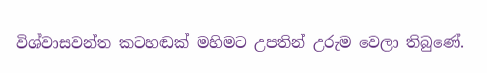විශ්වාසවන්ත කටහඬක් මහිමට උපතින් උරුම වෙලා තිබුණේ.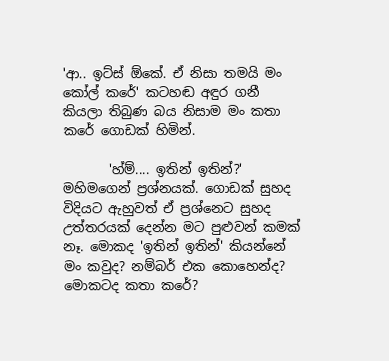'ආ.. ඉට්ස් ඕකේ. ඒ නිසා තමයි මං කෝල් කරේ' කටහඬ අඳුර ගනී කියලා තිබුණ බය නිසාම මං කතා කරේ ගොඩක් හිමින්.

       'හ්ම්.... ඉතින් ඉතින්?' මහිමගෙන් ප්‍රශ්නයක්. ගොඩක් සුහද විදියට ඇහුවත් ඒ ප්‍රශ්නෙට සුහද උත්තරයක් දෙන්න මට පුළුවන් කමක් නෑ. මොකද 'ඉතින් ඉතින්' කියන්නේ මං කවුද? නම්බර් එක කොහෙන්ද? මොකටද කතා කරේ?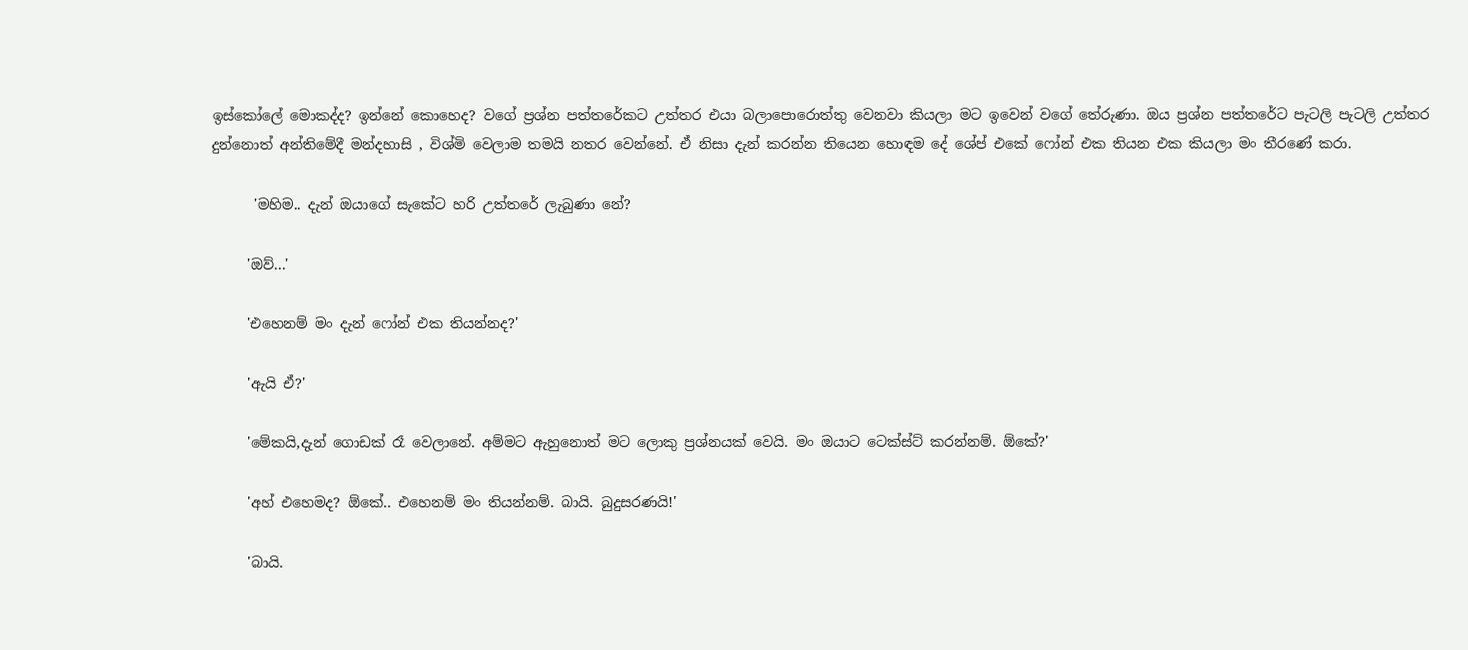ඉස්කෝලේ මොකද්ද? ඉන්නේ කොහෙද? වගේ ප්‍රශ්න පත්තරේකට උත්තර එයා බලාපොරොත්තු වෙනවා කියලා මට ඉවෙන් වගේ තේරුණා. ඔය ප්‍රශ්න පත්තරේට පැටලි පැටලි උත්තර දුන්නොත් අන්තිමේදී මන්දහාසි , විශ්මි වෙලාම තමයි නතර වෙන්නේ. ඒ නිසා දැන් කරන්න තියෙන හොඳම දේ ශේප් එකේ ෆෝන් එක තියන එක කියලා මං තීරණේ කරා.

      'මහිම.. දැන් ඔයාගේ සැකේට හරි උත්තරේ ලැබුණා නේ?

     'ඔව්...'

     'එහෙනම් මං දැන් ෆෝන් එක තියන්නද?'

     'ඇයි ඒ?'

     'මේකයි,දැන් ගොඩක් රෑ වෙලානේ. අම්මට ඇහුනොත් මට ලොකු ප්‍රශ්නයක් වෙයි. මං ඔයාට ටෙක්ස්ට් කරන්නම්. ඕකේ?'

     'අහ් එහෙමද? ඕකේ.. එහෙනම් මං තියන්නම්. බායි. බුදුසරණයි!'

     'බායි.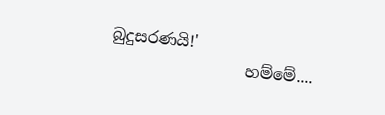බුදුසරණයි!'
                 හම්මේ....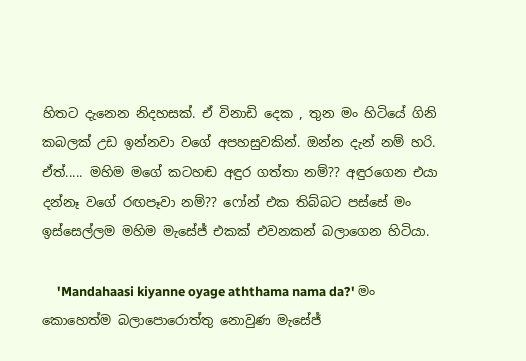හිතට දැනෙන නිදහසක්. ඒ විනාඩි දෙක , තුන මං හිටියේ ගිනි කබලක් උඩ ඉන්නවා වගේ අපහසුවකින්. ඔන්න දැන් නම් හරි. ඒත්..... මහිම මගේ කටහඬ අඳුර ගත්තා නම්?? අඳුරගෙන එයා දන්නෑ වගේ රඟපෑවා නම්?? ෆෝන් එක තිබ්බට පස්සේ මං ඉස්සෙල්ලම මහිම මැසේජ් එකක් එවනකන් බලාගෙන හිටියා.

     'Mandahaasi kiyanne oyage aththama nama da?' මං කොහෙත්ම බලාපොරොත්තු නොවුණ මැසේජ්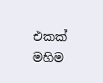එකක් මහිම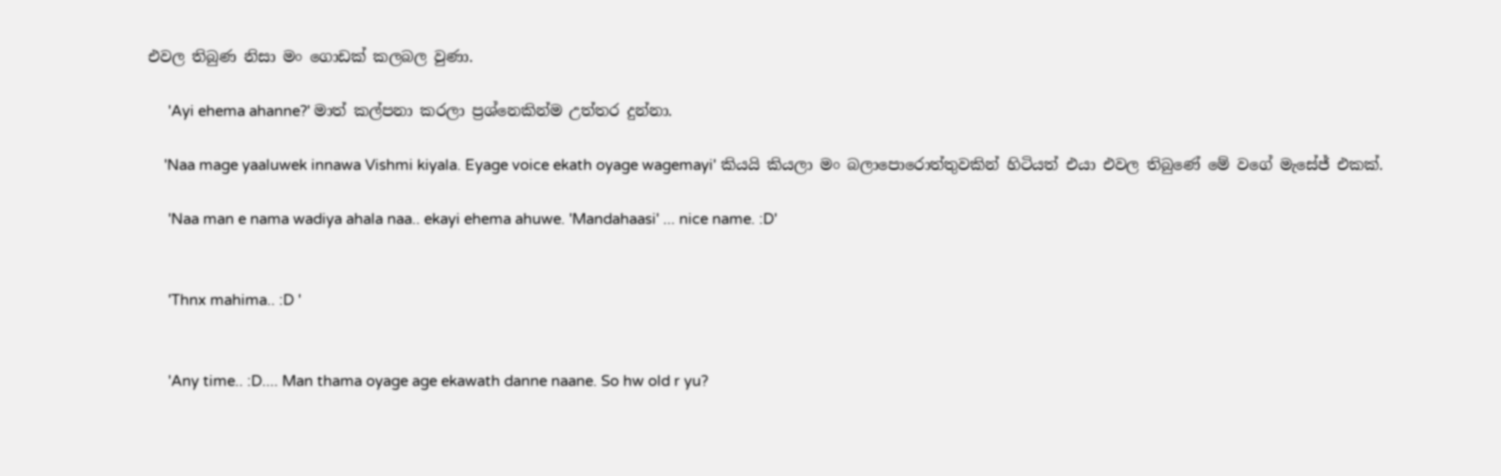එවල තිබුණ නිසා මං ගොඩක් කලබල වුණා.

     'Ayi ehema ahanne?' මාත් කල්පනා කරලා ප්‍රශ්නෙකින්ම උත්තර දුන්නා.

    'Naa mage yaaluwek innawa Vishmi kiyala. Eyage voice ekath oyage wagemayi' කියයි කියලා මං බලාපොරොත්තුවකින් හිටියත් එයා එවල තිබුණේ මේ වගේ මැසේජ් එකක්.

     'Naa man e nama wadiya ahala naa.. ekayi ehema ahuwe. 'Mandahaasi' ... nice name. :D'


     'Thnx mahima.. :D '


     'Any time.. :D.... Man thama oyage age ekawath danne naane. So hw old r yu?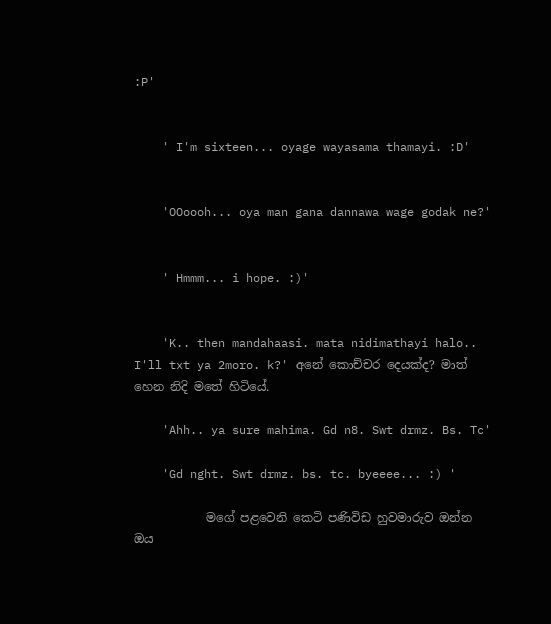:P'


    ' I'm sixteen... oyage wayasama thamayi. :D'


    'OOoooh... oya man gana dannawa wage godak ne?'


    ' Hmmm... i hope. :)'


    'K.. then mandahaasi. mata nidimathayi halo.. I'll txt ya 2moro. k?' අනේ කොච්චර දෙයක්ද? මාත් හෙන නිදි මතේ හිටියේ.

    'Ahh.. ya sure mahima. Gd n8. Swt drmz. Bs. Tc'

    'Gd nght. Swt drmz. bs. tc. byeeee... :) '

            මගේ පළවෙනි කෙටි පණිවිඩ හුවමාරුව ඔන්න ඔය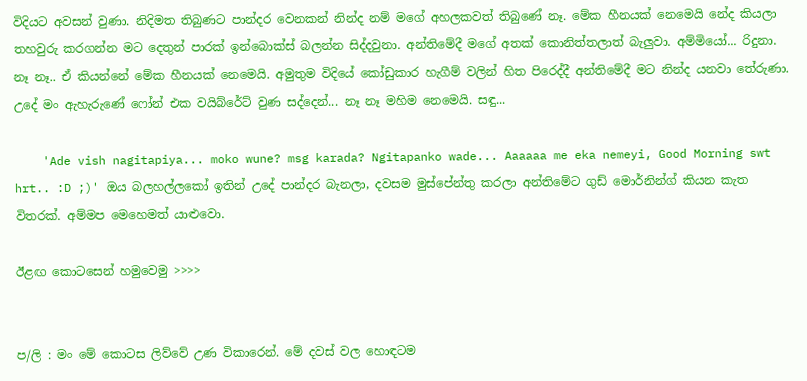විදියට අවසන් වුණා. නිදිමත තිබුණට පාන්දර වෙනකන් නින්ද නම් මගේ අහලකවත් තිබුණේ නෑ. මේක හීනයක් නෙමෙයි නේද කියලා තහවුරු කරගන්න මට දෙතුන් පාරක් ඉන්බොක්ස් බලන්න සිද්දවුනා. අන්තිමේදී මගේ අතක් කොනිත්තලාත් බැලුවා. අම්මියෝ... රිදුනා. නෑ නෑ.. ඒ කියන්නේ මේක හීනයක් නෙමෙයි. අමුතුම විදියේ කෝඩුකාර හැගීම් වලින් හිත පිරෙද්දී අන්තිමේදී මට නින්ද යනවා තේරුණා. උදේ මං ඇහැරුණේ ෆෝන් එක වයිබ්රේට් වුණ සද්දෙන්... නෑ නෑ මහිම නෙමෙයි. සඳු...

    'Ade vish nagitapiya... moko wune? msg karada? Ngitapanko wade... Aaaaaa me eka nemeyi, Good Morning swt hrt.. :D ;)' ඔය බලහල්ලකෝ ඉතින් උදේ පාන්දර බැනලා, දවසම මුස්පේන්තු කරලා අන්තිමේට ගුඩ් මොර්නින්ග් කියන කැත විතරක්. අම්මප මෙහෙමත් යාළුවො.

ඊළඟ කොටසෙන් හමුවෙමු >>>>


ප/ලි : මං මේ කොටස ලිව්වේ උණ විකාරෙන්. මේ දවස් වල හොඳටම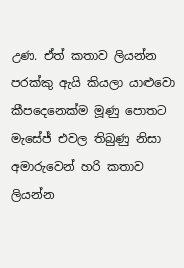උණ. ඒත් කතාව ලියන්න පරක්කු ඇයි කියලා යාළුවො කීපදෙනෙක්ම මූණු පොතට මැසේජ් එවල තිබුණු නිසා අමාරුවෙන් හරි කතාව ලියන්න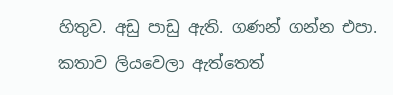හිතුව. අඩු පාඩු ඇති. ගණන් ගන්න එපා.  කතාව ලියවෙලා ඇත්තෙත්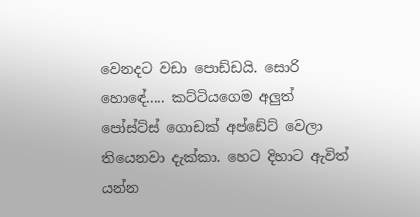වෙනදට වඩා පොඩ්ඩයි. සොරි හොඳේ..... කට්ටියගෙම අලුත් පෝස්ට්ස් ගොඩක් අප්ඩේට් වෙලා තියෙනවා දැක්කා. හෙට දිහාට ඇවිත් යන්න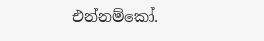එන්නම්කෝ.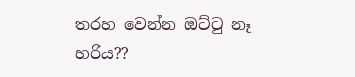තරහ වෙන්න ඔට්ටු නෑ හරිය??